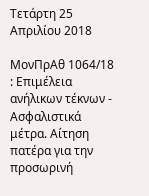Τετάρτη 25 Απριλίου 2018

MονΠρΑθ 1064/18 : Επιμέλεια ανήλικων τέκνων - Ασφαλιστικά μέτρα. Αίτηση πατέρα για την προσωρινή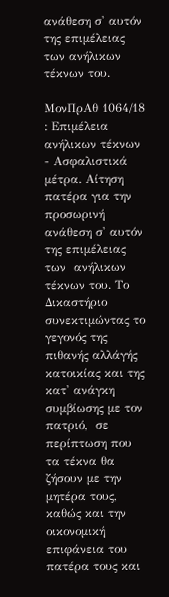ανάθεση σ' αυτόν της επιμέλειας των ανήλικων τέκνων του.

MονΠρΑθ 1064/18 : Επιμέλεια ανήλικων τέκνων - Ασφαλιστικά μέτρα. Αίτηση πατέρα για την προσωρινή ανάθεση σ' αυτόν της επιμέλειας των  ανήλικων τέκνων του. Το Δικαστήριο συνεκτιμώντας το γεγονός της πιθανής αλλάγής κατοικίας και της κατ' ανάγκη συμβίωσης με τον πατριό,  σε περίπτωση που τα τέκνα θα ζήσουν με την μητέρα τους, καθώς και την οικονομική επιφάνεια του πατέρα τους και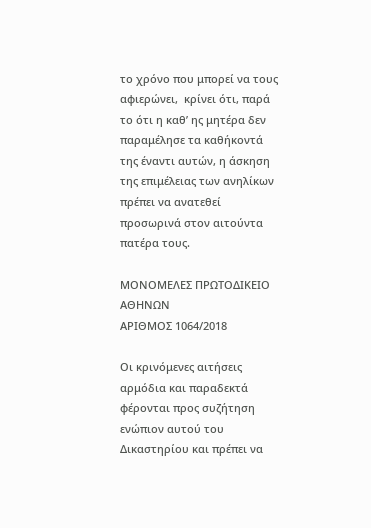το χρόνο που μπορεί να τους αφιερώνει,  κρίνει ότι, παρά το ότι η καθ’ ης μητέρα δεν παραμέλησε τα καθήκοντά της έναντι αυτών, η άσκηση της επιμέλειας των ανηλίκων πρέπει να ανατεθεί προσωρινά στον αιτούντα πατέρα τους.

ΜΟΝΟΜΕΛΕΣ ΠΡΩΤΟΔΙΚΕΙΟ ΑΘΗΝΩΝ
ΑΡΙΘΜΟΣ 1064/2018

Οι κρινόμενες αιτήσεις αρμόδια και παραδεκτά φέρονται προς συζήτηση ενώπιον αυτού του Δικαστηρίου και πρέπει να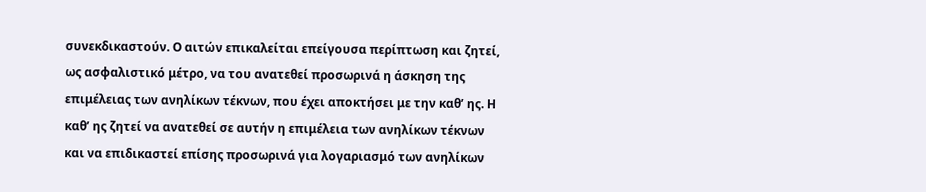συνεκδικαστούν. Ο αιτών επικαλείται επείγουσα περίπτωση και ζητεί, ως ασφαλιστικό μέτρο, να του ανατεθεί προσωρινά η άσκηση της επιμέλειας των ανηλίκων τέκνων, που έχει αποκτήσει με την καθ’ ης. Η καθ’ ης ζητεί να ανατεθεί σε αυτήν η επιμέλεια των ανηλίκων τέκνων και να επιδικαστεί επίσης προσωρινά για λογαριασμό των ανηλίκων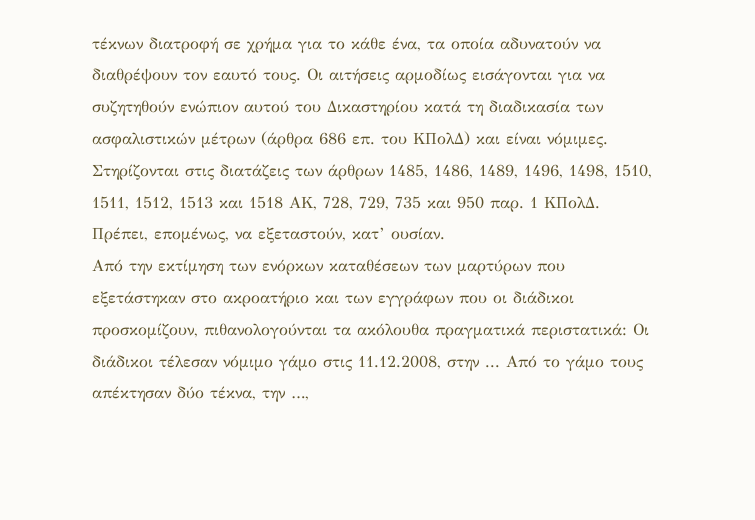τέκνων διατροφή σε χρήμα για το κάθε ένα, τα οποία αδυνατούν να διαθρέψουν τον εαυτό τους. Οι αιτήσεις αρμοδίως εισάγονται για να συζητηθούν ενώπιον αυτού του Δικαστηρίου κατά τη διαδικασία των ασφαλιστικών μέτρων (άρθρα 686 επ. του ΚΠολΔ) και είναι νόμιμες. Στηρίζονται στις διατάζεις των άρθρων 1485, 1486, 1489, 1496, 1498, 1510, 1511, 1512, 1513 και 1518 ΑΚ, 728, 729, 735 και 950 παρ. 1 ΚΠολΔ. Πρέπει, επομένως, να εξεταστούν, κατ’ ουσίαν.
Από την εκτίμηση των ενόρκων καταθέσεων των μαρτύρων που εξετάστηκαν στο ακροατήριο και των εγγράφων που οι διάδικοι προσκομίζουν, πιθανολογούνται τα ακόλουθα πραγματικά περιστατικά: Οι διάδικοι τέλεσαν νόμιμο γάμο στις 11.12.2008, στην ... Από το γάμο τους απέκτησαν δύο τέκνα, την …,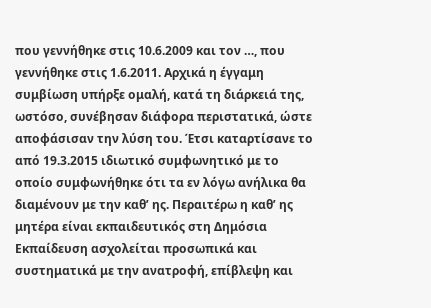που γεννήθηκε στις 10.6.2009 και τον …, που γεννήθηκε στις 1.6.2011. Αρχικά η έγγαμη συμβίωση υπήρξε ομαλή, κατά τη διάρκειά της, ωστόσο, συνέβησαν διάφορα περιστατικά, ώστε αποφάσισαν την λύση του. Έτσι καταρτίσανε το από 19.3.2015 ιδιωτικό συμφωνητικό με το οποίο συμφωνήθηκε ότι τα εν λόγω ανήλικα θα διαμένουν με την καθ’ ης. Περαιτέρω η καθ’ ης μητέρα είναι εκπαιδευτικός στη Δημόσια Εκπαίδευση ασχολείται προσωπικά και συστηματικά με την ανατροφή, επίβλεψη και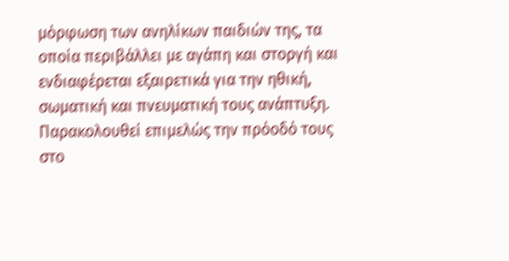μόρφωση των ανηλίκων παιδιών της, τα οποία περιβάλλει με αγάπη και στοργή και ενδιαφέρεται εξαιρετικά για την ηθική, σωματική και πνευματική τους ανάπτυξη. Παρακολουθεί επιμελώς την πρόοδό τους στο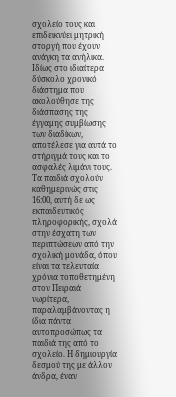σχολείο τους και επιδεικνύει μητρική στοργή που έχουν ανάγκη τα ανήλικα. Ιδίως στο ιδιαίτερα δύσκολο χρονικό διάστημα που ακολούθησε της διάσπασης της έγγαμης συμβίωσης των διαδίκων, αποτέλεσε για αυτά το στήριγμά τους και το ασφαλές λιμάνι τους.
Τα παιδιά σχολούν καθημερινώς στις 16:00, αυτή δε ως εκπαιδευτικός πληροφορικής, σχολά στην έσχατη των περιπτώσεων από την σχολική μονάδα, όπου είναι τα τελευταία χρόνια τοποθετημένη στον Πειραιά νωρίτερα, παραλαμβάνοντας η ίδια πάντα αυτοπροσώπως τα παιδιά της από το σχολείο. Η δημιουργία δεσμού της με άλλον άνδρα, έναν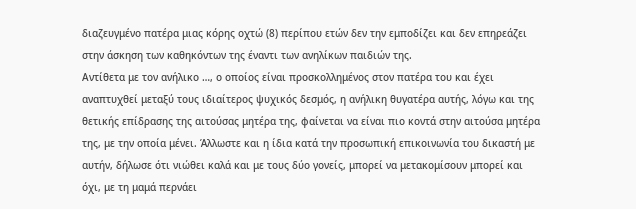διαζευγμένο πατέρα μιας κόρης οχτώ (8) περίπου ετών δεν την εμποδίζει και δεν επηρεάζει στην άσκηση των καθηκόντων της έναντι των ανηλίκων παιδιών της.
Αντίθετα με τον ανήλικο …, ο οποίος είναι προσκολλημένος στον πατέρα του και έχει αναπτυχθεί μεταξύ τους ιδιαίτερος ψυχικός δεσμός, η ανήλικη θυγατέρα αυτής, λόγω και της θετικής επίδρασης της αιτούσας μητέρα της, φαίνεται να είναι πιο κοντά στην αιτούσα μητέρα της, με την οποία μένει. Άλλωστε και η ίδια κατά την προσωπική επικοινωνία του δικαστή με αυτήν, δήλωσε ότι νιώθει καλά και με τους δύο γονείς, μπορεί να μετακομίσουν μπορεί και όχι, με τη μαμά περνάει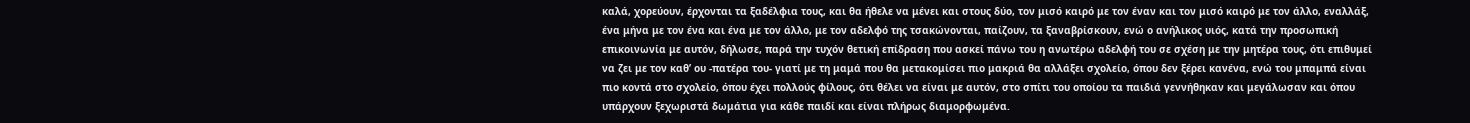καλά, χορεύουν, έρχονται τα ξαδέλφια τους, και θα ήθελε να μένει και στους δύο, τον μισό καιρό με τον έναν και τον μισό καιρό με τον άλλο, εναλλάξ, ένα μήνα με τον ένα και ένα με τον άλλο, με τον αδελφό της τσακώνονται, παίζουν, τα ξαναβρίσκουν, ενώ ο ανήλικος υιός, κατά την προσωπική επικοινωνία με αυτόν, δήλωσε, παρά την τυχόν θετική επίδραση που ασκεί πάνω του η ανωτέρω αδελφή του σε σχέση με την μητέρα τους, ότι επιθυμεί να ζει με τον καθ’ ου -πατέρα του- γιατί με τη μαμά που θα μετακομίσει πιο μακριά θα αλλάξει σχολείο, όπου δεν ξέρει κανένα, ενώ του μπαμπά είναι πιο κοντά στο σχολείο, όπου έχει πολλούς φίλους, ότι θέλει να είναι με αυτόν, στο σπίτι του οποίου τα παιδιά γεννήθηκαν και μεγάλωσαν και όπου υπάρχουν ξεχωριστά δωμάτια για κάθε παιδί και είναι πλήρως διαμορφωμένα.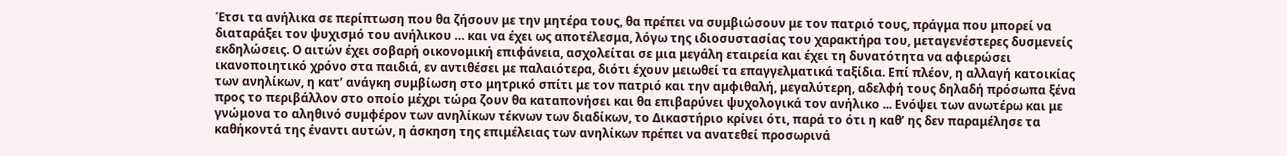Έτσι τα ανήλικα σε περίπτωση που θα ζήσουν με την μητέρα τους, θα πρέπει να συμβιώσουν με τον πατριό τους, πράγμα που μπορεί να διαταράξει τον ψυχισμό του ανήλικου … και να έχει ως αποτέλεσμα, λόγω της ιδιοσυστασίας του χαρακτήρα του, μεταγενέστερες δυσμενείς εκδηλώσεις. Ο αιτών έχει σοβαρή οικονομική επιφάνεια, ασχολείται σε μια μεγάλη εταιρεία και έχει τη δυνατότητα να αφιερώσει ικανοποιητικό χρόνο στα παιδιά, εν αντιθέσει με παλαιότερα, διότι έχουν μειωθεί τα επαγγελματικά ταξίδια. Επί πλέον, η αλλαγή κατοικίας των ανηλίκων, η κατ’ ανάγκη συμβίωση στο μητρικό σπίτι με τον πατριό και την αμφιθαλή, μεγαλύτερη, αδελφή τους δηλαδή πρόσωπα ξένα προς το περιβάλλον στο οποίο μέχρι τώρα ζουν θα καταπονήσει και θα επιβαρύνει ψυχολογικά τον ανήλικο ... Ενόψει των ανωτέρω και με γνώμονα το αληθινό συμφέρον των ανηλίκων τέκνων των διαδίκων, το Δικαστήριο κρίνει ότι, παρά το ότι η καθ’ ης δεν παραμέλησε τα καθήκοντά της έναντι αυτών, η άσκηση της επιμέλειας των ανηλίκων πρέπει να ανατεθεί προσωρινά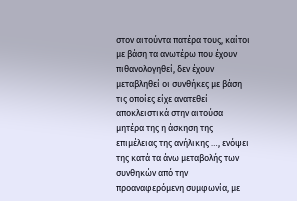στον αιτούντα πατέρα τους, καίτοι με βάση τα ανωτέρω που έχουν πιθανολογηθεί, δεν έχουν μεταβληθεί οι συνθήκες με βάση τις οποίες είχε ανατεθεί αποκλειστικά στην αιτούσα μητέρα της η άσκηση της επιμέλειας της ανήλικης …, ενόψει της κατά τα άνω μεταβολής των συνθηκών από την προαναφερόμενη συμφωνία, με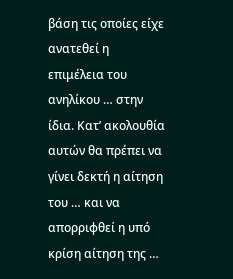βάση τις οποίες είχε ανατεθεί η επιμέλεια του ανηλίκου … στην ίδια. Κατ’ ακολουθία αυτών θα πρέπει να γίνει δεκτή η αίτηση του … και να απορριφθεί η υπό κρίση αίτηση της …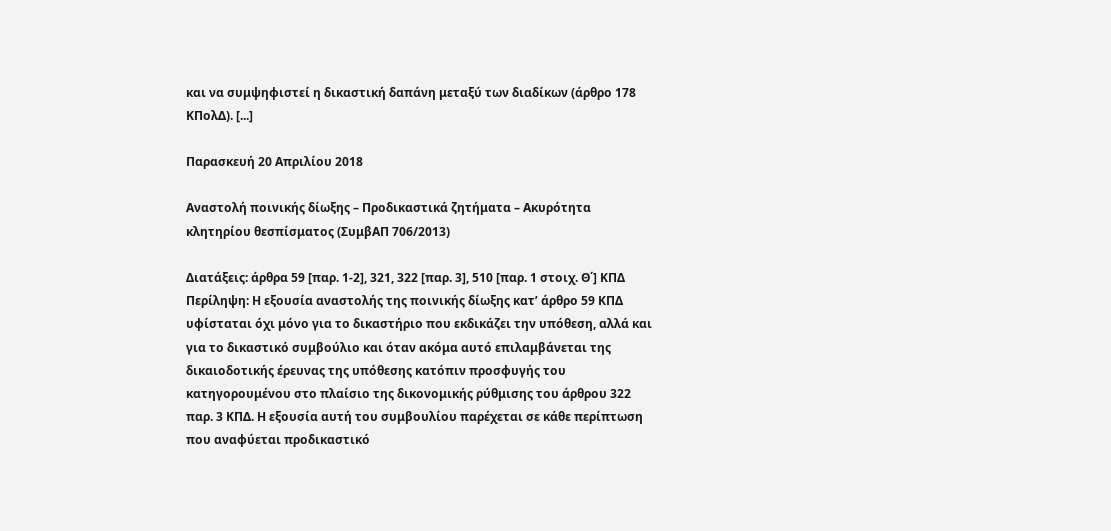και να συμψηφιστεί η δικαστική δαπάνη μεταξύ των διαδίκων (άρθρο 178 ΚΠολΔ). [...]

Παρασκευή 20 Απριλίου 2018

Αναστολή ποινικής δίωξης – Προδικαστικά ζητήματα – Ακυρότητα κλητηρίου θεσπίσματος (ΣυμβΑΠ 706/2013)

Διατάξεις: άρθρα 59 [παρ. 1-2], 321, 322 [παρ. 3], 510 [παρ. 1 στοιχ. Θ΄] ΚΠΔ
Περίληψη: Η εξουσία αναστολής της ποινικής δίωξης κατ’ άρθρο 59 ΚΠΔ υφίσταται όχι μόνο για το δικαστήριο που εκδικάζει την υπόθεση, αλλά και για το δικαστικό συμβούλιο και όταν ακόμα αυτό επιλαμβάνεται της δικαιοδοτικής έρευνας της υπόθεσης κατόπιν προσφυγής του κατηγορουμένου στο πλαίσιο της δικονομικής ρύθμισης του άρθρου 322 παρ. 3 ΚΠΔ. Η εξουσία αυτή του συμβουλίου παρέχεται σε κάθε περίπτωση που αναφύεται προδικαστικό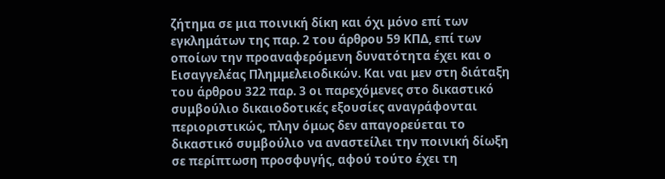ζήτημα σε μια ποινική δίκη και όχι μόνο επί των εγκλημάτων της παρ. 2 του άρθρου 59 ΚΠΔ, επί των οποίων την προαναφερόμενη δυνατότητα έχει και ο Εισαγγελέας Πλημμελειοδικών. Και ναι μεν στη διάταξη του άρθρου 322 παρ. 3 οι παρεχόμενες στο δικαστικό συμβούλιο δικαιοδοτικές εξουσίες αναγράφονται περιοριστικώς, πλην όμως δεν απαγορεύεται το δικαστικό συμβούλιο να αναστείλει την ποινική δίωξη σε περίπτωση προσφυγής, αφού τούτο έχει τη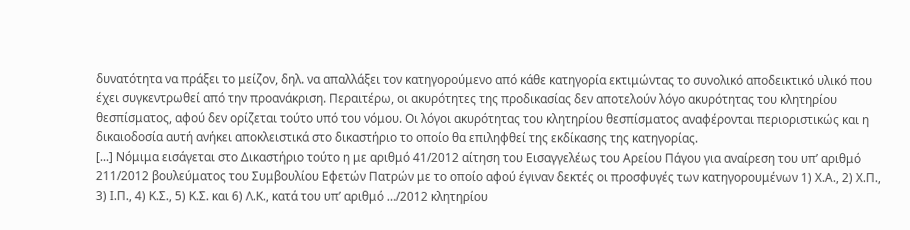δυνατότητα να πράξει το μείζον, δηλ. να απαλλάξει τον κατηγορούμενο από κάθε κατηγορία εκτιμώντας το συνολικό αποδεικτικό υλικό που έχει συγκεντρωθεί από την προανάκριση. Περαιτέρω, οι ακυρότητες της προδικασίας δεν αποτελούν λόγο ακυρότητας του κλητηρίου θεσπίσματος, αφού δεν ορίζεται τούτο υπό του νόμου. Οι λόγοι ακυρότητας του κλητηρίου θεσπίσματος αναφέρονται περιοριστικώς και η δικαιοδοσία αυτή ανήκει αποκλειστικά στο δικαστήριο το οποίο θα επιληφθεί της εκδίκασης της κατηγορίας.
[...] Νόμιμα εισάγεται στο Δικαστήριο τούτο η με αριθμό 41/2012 αίτηση του Εισαγγελέως του Αρείου Πάγου για αναίρεση του υπ’ αριθμό 211/2012 βουλεύματος του Συμβουλίου Εφετών Πατρών με το οποίο αφού έγιναν δεκτές οι προσφυγές των κατηγορουμένων 1) Χ.Α., 2) Χ.Π., 3) Ι.Π., 4) Κ.Σ., 5) Κ.Σ. και 6) Λ.Κ., κατά του υπ’ αριθμό …/2012 κλητηρίου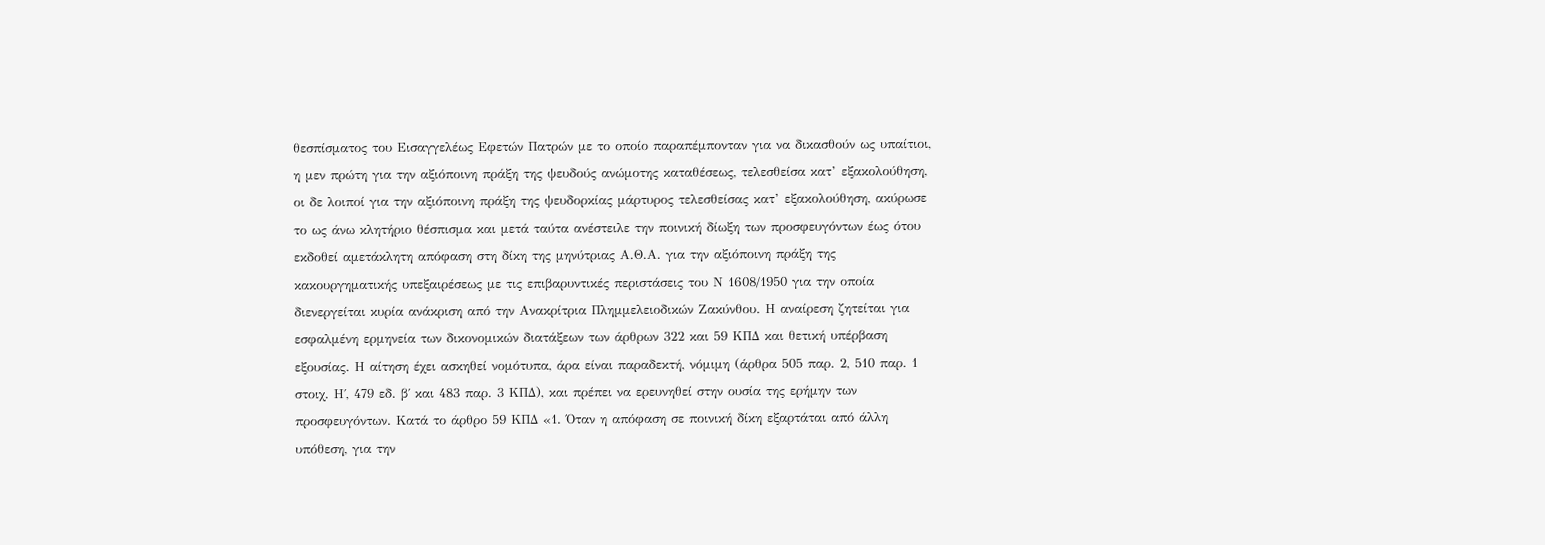θεσπίσματος του Εισαγγελέως Εφετών Πατρών με το οποίο παραπέμπονταν για να δικασθούν ως υπαίτιοι, η μεν πρώτη για την αξιόποινη πράξη της ψευδούς ανώμοτης καταθέσεως, τελεσθείσα κατ’ εξακολούθηση, οι δε λοιποί για την αξιόποινη πράξη της ψευδορκίας μάρτυρος τελεσθείσας κατ’ εξακολούθηση, ακύρωσε το ως άνω κλητήριο θέσπισμα και μετά ταύτα ανέστειλε την ποινική δίωξη των προσφευγόντων έως ότου εκδοθεί αμετάκλητη απόφαση στη δίκη της μηνύτριας Α.Θ.Α. για την αξιόποινη πράξη της κακουργηματικής υπεξαιρέσεως με τις επιβαρυντικές περιστάσεις του Ν 1608/1950 για την οποία διενεργείται κυρία ανάκριση από την Ανακρίτρια Πλημμελειοδικών Ζακύνθου. Η αναίρεση ζητείται για εσφαλμένη ερμηνεία των δικονομικών διατάξεων των άρθρων 322 και 59 ΚΠΔ και θετική υπέρβαση εξουσίας. Η αίτηση έχει ασκηθεί νομότυπα, άρα είναι παραδεκτή, νόμιμη (άρθρα 505 παρ. 2, 510 παρ. 1 στοιχ. Η΄, 479 εδ. β΄ και 483 παρ. 3 ΚΠΔ), και πρέπει να ερευνηθεί στην ουσία της ερήμην των προσφευγόντων. Κατά το άρθρο 59 ΚΠΔ «1. Όταν η απόφαση σε ποινική δίκη εξαρτάται από άλλη υπόθεση, για την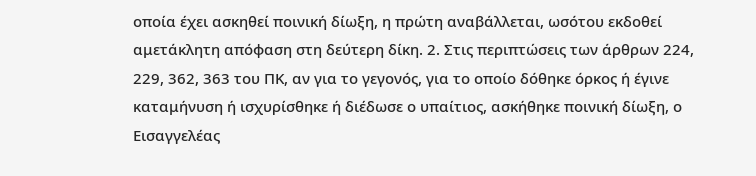οποία έχει ασκηθεί ποινική δίωξη, η πρώτη αναβάλλεται, ωσότου εκδοθεί αμετάκλητη απόφαση στη δεύτερη δίκη. 2. Στις περιπτώσεις των άρθρων 224, 229, 362, 363 του ΠΚ, αν για το γεγονός, για το οποίο δόθηκε όρκος ή έγινε καταμήνυση ή ισχυρίσθηκε ή διέδωσε ο υπαίτιος, ασκήθηκε ποινική δίωξη, ο Εισαγγελέας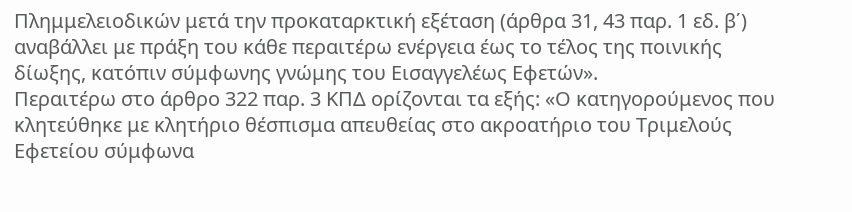Πλημμελειοδικών μετά την προκαταρκτική εξέταση (άρθρα 31, 43 παρ. 1 εδ. β΄) αναβάλλει με πράξη του κάθε περαιτέρω ενέργεια έως το τέλος της ποινικής δίωξης, κατόπιν σύμφωνης γνώμης του Εισαγγελέως Εφετών».
Περαιτέρω στο άρθρο 322 παρ. 3 ΚΠΔ ορίζονται τα εξής: «Ο κατηγορούμενος που κλητεύθηκε με κλητήριο θέσπισμα απευθείας στο ακροατήριο του Τριμελούς Εφετείου σύμφωνα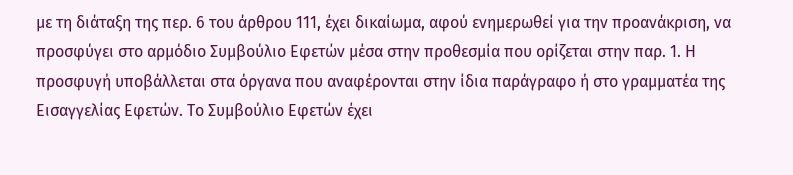με τη διάταξη της περ. 6 του άρθρου 111, έχει δικαίωμα, αφού ενημερωθεί για την προανάκριση, να προσφύγει στο αρμόδιο Συμβούλιο Εφετών μέσα στην προθεσμία που ορίζεται στην παρ. 1. Η προσφυγή υποβάλλεται στα όργανα που αναφέρονται στην ίδια παράγραφο ή στο γραμματέα της Εισαγγελίας Εφετών. Το Συμβούλιο Εφετών έχει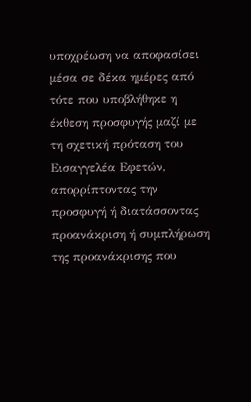υποχρέωση να αποφασίσει μέσα σε δέκα ημέρες από τότε που υποβλήθηκε η έκθεση προσφυγής μαζί με τη σχετική πρόταση του Εισαγγελέα Εφετών, απορρίπτοντας την προσφυγή ή διατάσσοντας προανάκριση ή συμπλήρωση της προανάκρισης που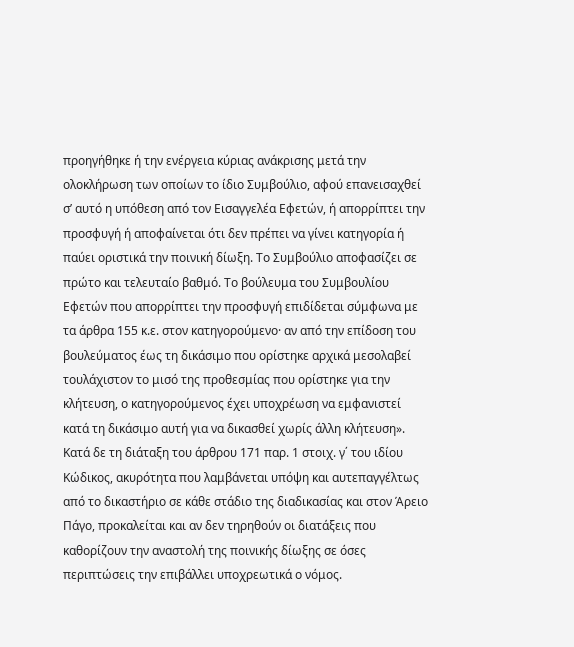προηγήθηκε ή την ενέργεια κύριας ανάκρισης μετά την ολοκλήρωση των οποίων το ίδιο Συμβούλιο, αφού επανεισαχθεί σ’ αυτό η υπόθεση από τον Εισαγγελέα Εφετών, ή απορρίπτει την προσφυγή ή αποφαίνεται ότι δεν πρέπει να γίνει κατηγορία ή παύει οριστικά την ποινική δίωξη. Το Συμβούλιο αποφασίζει σε πρώτο και τελευταίο βαθμό. Το βούλευμα του Συμβουλίου Εφετών που απορρίπτει την προσφυγή επιδίδεται σύμφωνα με τα άρθρα 155 κ.ε. στον κατηγορούμενο· αν από την επίδοση του βουλεύματος έως τη δικάσιμο που ορίστηκε αρχικά μεσολαβεί τουλάχιστον το μισό της προθεσμίας που ορίστηκε για την κλήτευση, ο κατηγορούμενος έχει υποχρέωση να εμφανιστεί κατά τη δικάσιμο αυτή για να δικασθεί χωρίς άλλη κλήτευση». Κατά δε τη διάταξη του άρθρου 171 παρ. 1 στοιχ. γ΄ του ιδίου Κώδικος, ακυρότητα που λαμβάνεται υπόψη και αυτεπαγγέλτως από το δικαστήριο σε κάθε στάδιο της διαδικασίας και στον Άρειο Πάγο, προκαλείται και αν δεν τηρηθούν οι διατάξεις που καθορίζουν την αναστολή της ποινικής δίωξης σε όσες περιπτώσεις την επιβάλλει υποχρεωτικά ο νόμος.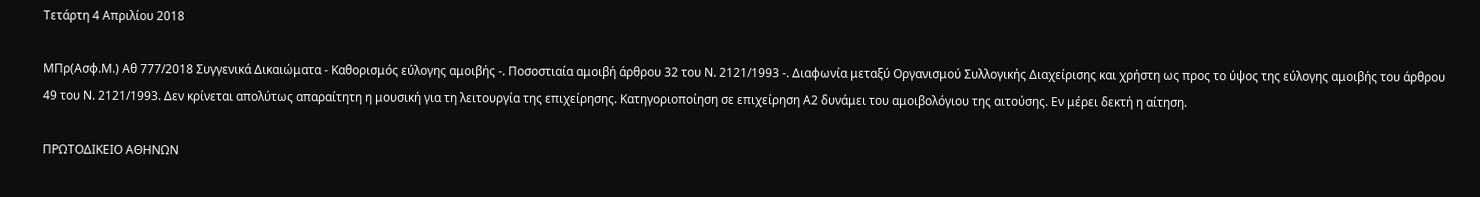Τετάρτη 4 Απριλίου 2018

ΜΠρ(Ασφ.Μ.) Αθ 777/2018 Συγγενικά Δικαιώματα - Καθορισμός εύλογης αμοιβής -. Ποσοστιαία αμοιβή άρθρου 32 του Ν. 2121/1993 -. Διαφωνία μεταξύ Οργανισμού Συλλογικής Διαχείρισης και χρήστη ως προς το ύψος της εύλογης αμοιβής του άρθρου 49 του Ν. 2121/1993. Δεν κρίνεται απολύτως απαραίτητη η μουσική για τη λειτουργία της επιχείρησης. Κατηγοριοποίηση σε επιχείρηση Α2 δυνάμει του αμοιβολόγιου της αιτούσης. Εν μέρει δεκτή η αίτηση.

ΠΡΩΤΟΔΙΚΕΙΟ ΑΘΗΝΩΝ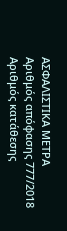ΑΣΦΑΛΙΣΤΙΚΑ ΜΕΤΡΑ
Αριθμός απόφασης 777/2018
Αριθμός κατάθεσης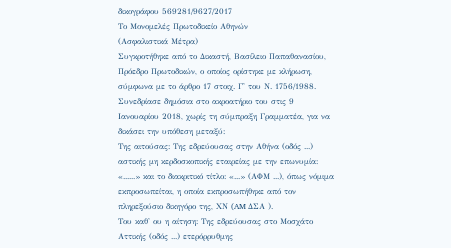δικογράφου 569281/9627/2017
Το Μονομελές Πρωτοδικείο Αθηνών
(Ασφαλιστικά Μέτρα)
Συγκροτήθηκε από το Δικαστή, Βασίλειο Παπαθανασίου, Πρόεδρο Πρωτοδικών, ο οποίος ορίστηκε με κλήρωση, σύμφωνα με το άρθρο 17 στοιχ. Γ' του Ν. 1756/1988.
Συνεδρίασε δημόσια στο ακροατήριο του στις 9 Ιανουαρίου 2018, χωρίς τη σύμπραξη Γραμματέα, για να δικάσει την υπόθεση μεταξύ:
Της αιτούσας: Της εδρεύουσας στην Αθήνα (οδός ...) αστικής μη κερδοσκοπικής εταιρείας με την επωνυμία: «......» και το διακριτικό τίτλο: «...» (ΑΦΜ ...), όπως νόμιμα εκπροσωπείται, η οποία εκπροσωπήθηκε από τον πληρεξούσιο δικηγόρο της, ΧΝ (AM ΔΣΑ ).
Του καθ' ου η αίτηση: Της εδρεύουσας στο Μοσχάτο Αττικής (οδός ...) ετερόρρυθμης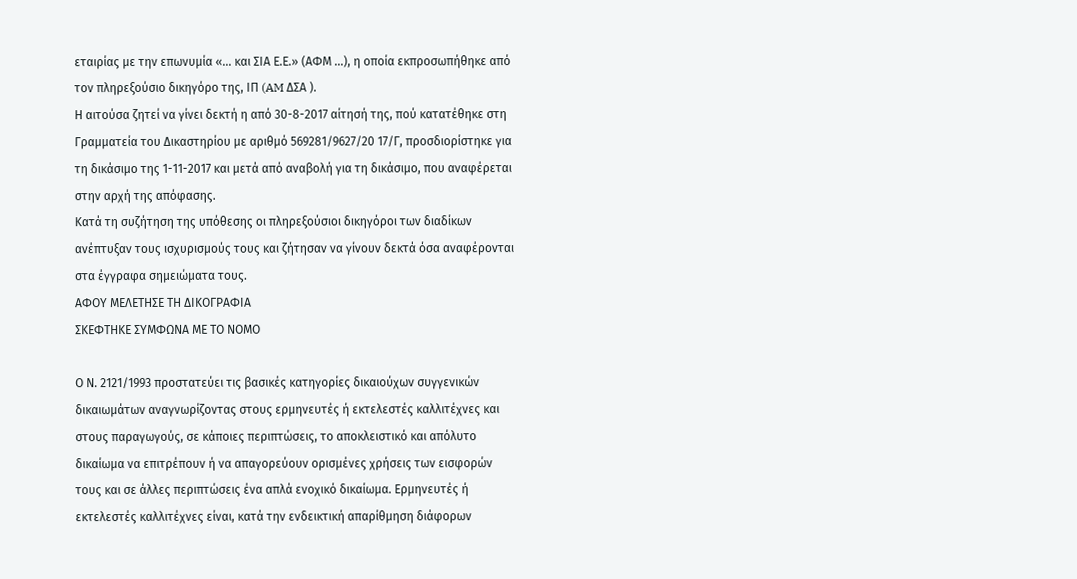εταιρίας με την επωνυμία «... και ΣΙΑ Ε.Ε.» (ΑΦΜ ...), η οποία εκπροσωπήθηκε από τον πληρεξούσιο δικηγόρο της, ΙΠ (AM ΔΣΑ ).
Η αιτούσα ζητεί να γίνει δεκτή η από 30-8-2017 αίτησή της, πού κατατέθηκε στη Γραμματεία του Δικαστηρίου με αριθμό 569281/9627/20 17/Γ, προσδιορίστηκε για τη δικάσιμο της 1-11-2017 και μετά από αναβολή για τη δικάσιμο, που αναφέρεται στην αρχή της απόφασης.
Κατά τη συζήτηση της υπόθεσης οι πληρεξούσιοι δικηγόροι των διαδίκων ανέπτυξαν τους ισχυρισμούς τους και ζήτησαν να γίνουν δεκτά όσα αναφέρονται στα έγγραφα σημειώματα τους.
ΑΦΟΥ ΜΕΛΕΤΗΣΕ ΤΗ ΔΙΚΟΓΡΑΦΙΑ
ΣΚΕΦΤΗΚΕ ΣΥΜΦΩΝΑ ΜΕ ΤΟ ΝΟΜΟ

Ο Ν. 2121/1993 προστατεύει τις βασικές κατηγορίες δικαιούχων συγγενικών δικαιωμάτων αναγνωρίζοντας στους ερμηνευτές ή εκτελεστές καλλιτέχνες και στους παραγωγούς, σε κάποιες περιπτώσεις, το αποκλειστικό και απόλυτο δικαίωμα να επιτρέπουν ή να απαγορεύουν ορισμένες χρήσεις των εισφορών τους και σε άλλες περιπτώσεις ένα απλά ενοχικό δικαίωμα. Ερμηνευτές ή εκτελεστές καλλιτέχνες είναι, κατά την ενδεικτική απαρίθμηση διάφορων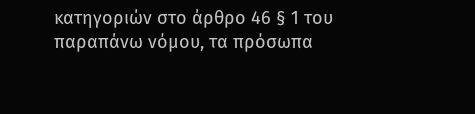κατηγοριών στο άρθρο 46 § 1 του παραπάνω νόμου, τα πρόσωπα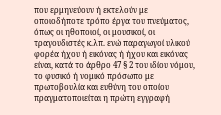που ερμηνεύουν ή εκτελούν με οποιοδήποτε τρόπο έργα του πνεύματος, όπως οι ηθοποιοί, οι μουσικοί, οι τραγουδιστές κ.λπ. ενώ παραγωγοί υλικού φορέα ήχου ή εικόνας ή ήχου και εικόνας είναι, κατά το άρθρο 47 § 2 του ιδίου νόμου, το φυσικό ή νομικό πρόσωπο με πρωτοβουλία και ευθύνη του οποίου πραγματοποιείται η πρώτη εγγραφή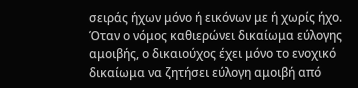σειράς ήχων μόνο ή εικόνων με ή χωρίς ήχο. Όταν ο νόμος καθιερώνει δικαίωμα εύλογης αμοιβής, ο δικαιούχος έχει μόνο το ενοχικό δικαίωμα να ζητήσει εύλογη αμοιβή από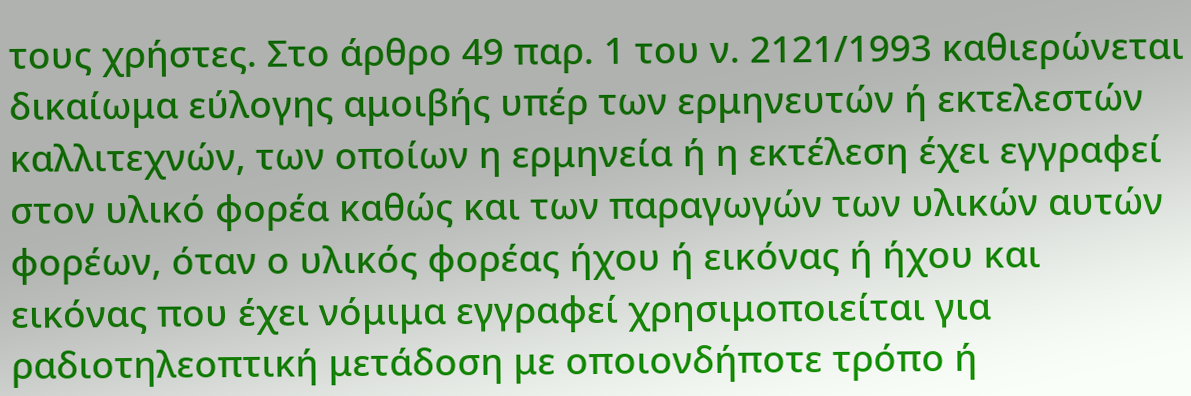τους χρήστες. Στο άρθρο 49 παρ. 1 του ν. 2121/1993 καθιερώνεται δικαίωμα εύλογης αμοιβής υπέρ των ερμηνευτών ή εκτελεστών καλλιτεχνών, των οποίων η ερμηνεία ή η εκτέλεση έχει εγγραφεί στον υλικό φορέα καθώς και των παραγωγών των υλικών αυτών φορέων, όταν ο υλικός φορέας ήχου ή εικόνας ή ήχου και εικόνας που έχει νόμιμα εγγραφεί χρησιμοποιείται για ραδιοτηλεοπτική μετάδοση με οποιονδήποτε τρόπο ή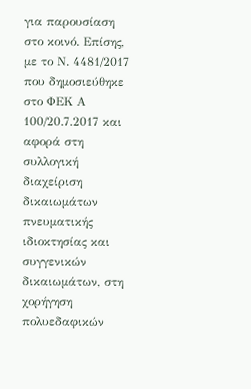για παρουσίαση στο κοινό. Επίσης, με το Ν. 4481/2017 που δημοσιεύθηκε στο ΦΕΚ Α 100/20.7.2017 και αφορά στη συλλογική διαχείριση δικαιωμάτων πνευματικής ιδιοκτησίας και συγγενικών δικαιωμάτων, στη χορήγηση πολυεδαφικών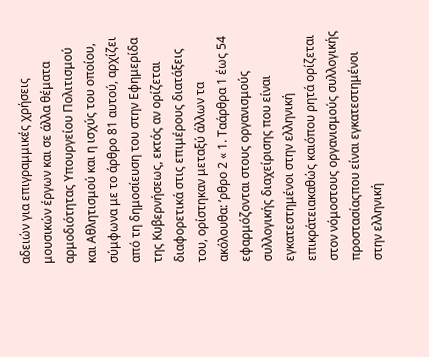αδειών για επιγραμμικές χρήσεις μουσικών έργων και σε άλλα θέματα αρμοδιότητας Υπουργείου Πολιτισμού και Αθλητισμού και η ισχύς του οποίου, σύμφωνα με το άρθρο 81 αυτού, αρχίζει από τη δημοσίευση του στην Εφημερίδα της Κυβερνήσεως, εκτός αν ορίζεται διαφορετικά στις επιμέρους διατάξεις του, ορίστηκαν μεταξύ άλλων τα ακόλουθα: ʼρθρο 2 « 1. Ταάρθρα 1 έως 54 εφαρμόζονται στους οργανισμούς συλλογικής διαχείρισης που είναι εγκατεστημένοι στην ελληνική επικράτειακαθώς καιόπου ρητά ορίζεται στον νόμοστους οργανισμούς συλλογικής προστασίαςπου είναι εγκατεστημένοι στην ελληνική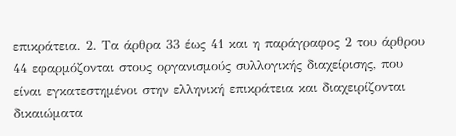επικράτεια. 2. Τα άρθρα 33 έως 41 και η παράγραφος 2 του άρθρου 44 εφαρμόζονται στους οργανισμούς συλλογικής διαχείρισης, που είναι εγκατεστημένοι στην ελληνική επικράτεια και διαχειρίζονται δικαιώματα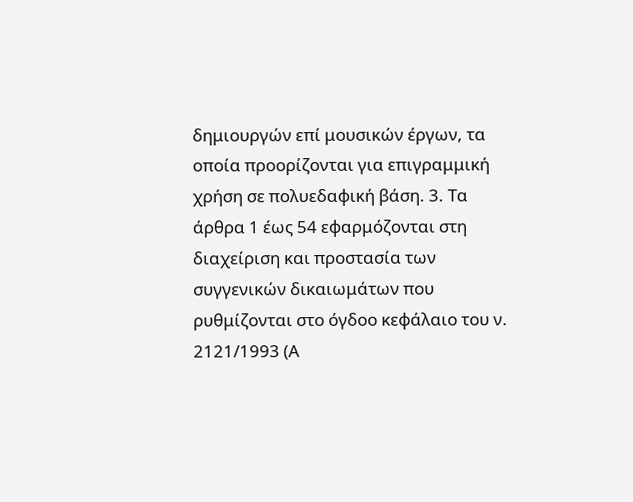δημιουργών επί μουσικών έργων, τα οποία προορίζονται για επιγραμμική χρήση σε πολυεδαφική βάση. 3. Τα άρθρα 1 έως 54 εφαρμόζονται στη διαχείριση και προστασία των συγγενικών δικαιωμάτων που ρυθμίζονται στο όγδοο κεφάλαιο του ν. 2121/1993 (Α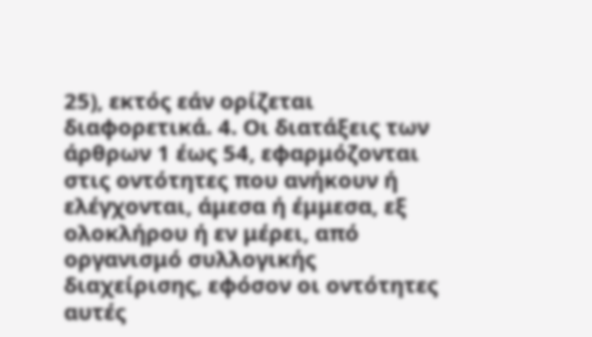25), εκτός εάν ορίζεται διαφορετικά. 4. Οι διατάξεις των άρθρων 1 έως 54, εφαρμόζονται στις οντότητες που ανήκουν ή ελέγχονται, άμεσα ή έμμεσα, εξ ολοκλήρου ή εν μέρει, από οργανισμό συλλογικής διαχείρισης, εφόσον οι οντότητες αυτές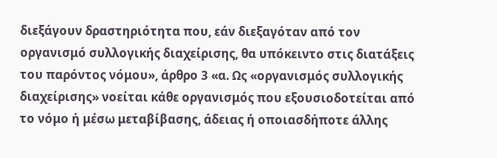διεξάγουν δραστηριότητα που, εάν διεξαγόταν από τον οργανισμό συλλογικής διαχείρισης, θα υπόκειντο στις διατάξεις του παρόντος νόμου», άρθρο 3 «α. Ως «οργανισμός συλλογικής διαχείρισης» νοείται κάθε οργανισμός που εξουσιοδοτείται από το νόμο ή μέσω μεταβίβασης, άδειας ή οποιασδήποτε άλλης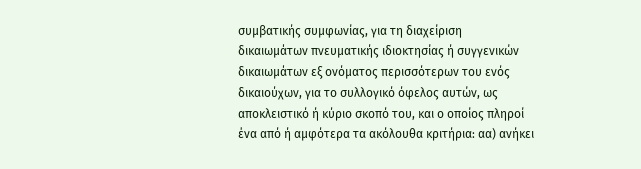συμβατικής συμφωνίας, για τη διαχείριση δικαιωμάτων πνευματικής ιδιοκτησίας ή συγγενικών δικαιωμάτων εξ ονόματος περισσότερων του ενός δικαιούχων, για το συλλογικό όφελος αυτών, ως αποκλειστικό ή κύριο σκοπό του, και ο οποίος πληροί ένα από ή αμφότερα τα ακόλουθα κριτήρια: αα) ανήκει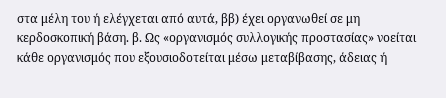στα μέλη του ή ελέγχεται από αυτά, ββ) έχει οργανωθεί σε μη κερδοσκοπική βάση. β. Ως «οργανισμός συλλογικής προστασίας» νοείται κάθε οργανισμός που εξουσιοδοτείται μέσω μεταβίβασης, άδειας ή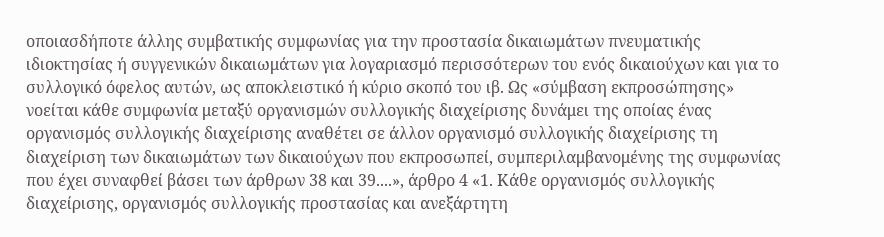οποιασδήποτε άλλης συμβατικής συμφωνίας για την προστασία δικαιωμάτων πνευματικής ιδιοκτησίας ή συγγενικών δικαιωμάτων για λογαριασμό περισσότερων του ενός δικαιούχων και για το συλλογικό όφελος αυτών, ως αποκλειστικό ή κύριο σκοπό του ιβ. Ως «σύμβαση εκπροσώπησης» νοείται κάθε συμφωνία μεταξύ οργανισμών συλλογικής διαχείρισης δυνάμει της οποίας ένας οργανισμός συλλογικής διαχείρισης αναθέτει σε άλλον οργανισμό συλλογικής διαχείρισης τη διαχείριση των δικαιωμάτων των δικαιούχων που εκπροσωπεί, συμπεριλαμβανομένης της συμφωνίας που έχει συναφθεί βάσει των άρθρων 38 και 39....», άρθρο 4 «1. Κάθε οργανισμός συλλογικής διαχείρισης, οργανισμός συλλογικής προστασίας και ανεξάρτητη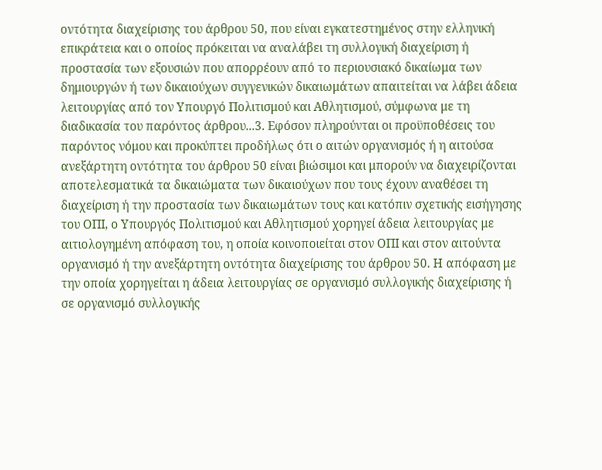οντότητα διαχείρισης του άρθρου 50, που είναι εγκατεστημένος στην ελληνική επικράτεια και ο οποίος πρόκειται να αναλάβει τη συλλογική διαχείριση ή προστασία των εξουσιών που απορρέουν από το περιουσιακό δικαίωμα των δημιουργών ή των δικαιούχων συγγενικών δικαιωμάτων απαιτείται να λάβει άδεια λειτουργίας από τον Υπουργό Πολιτισμού και Αθλητισμού, σύμφωνα με τη διαδικασία του παρόντος άρθρου...3. Εφόσον πληρούνται οι προϋποθέσεις του παρόντος νόμου και προκύπτει προδήλως ότι ο αιτών οργανισμός ή η αιτούσα ανεξάρτητη οντότητα του άρθρου 50 είναι βιώσιμοι και μπορούν να διαχειρίζονται αποτελεσματικά τα δικαιώματα των δικαιούχων που τους έχουν αναθέσει τη διαχείριση ή την προστασία των δικαιωμάτων τους και κατόπιν σχετικής εισήγησης του ΟΠΙ, ο Υπουργός Πολιτισμού και Αθλητισμού χορηγεί άδεια λειτουργίας με αιτιολογημένη απόφαση του, η οποία κοινοποιείται στον ΟΠΙ και στον αιτούντα οργανισμό ή την ανεξάρτητη οντότητα διαχείρισης του άρθρου 50. Η απόφαση με την οποία χορηγείται η άδεια λειτουργίας σε οργανισμό συλλογικής διαχείρισης ή σε οργανισμό συλλογικής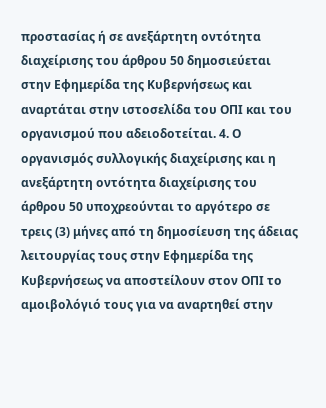προστασίας ή σε ανεξάρτητη οντότητα διαχείρισης του άρθρου 50 δημοσιεύεται στην Εφημερίδα της Κυβερνήσεως και αναρτάται στην ιστοσελίδα του ΟΠΙ και του οργανισμού που αδειοδοτείται. 4. Ο οργανισμός συλλογικής διαχείρισης και η ανεξάρτητη οντότητα διαχείρισης του άρθρου 50 υποχρεούνται το αργότερο σε τρεις (3) μήνες από τη δημοσίευση της άδειας λειτουργίας τους στην Εφημερίδα της Κυβερνήσεως να αποστείλουν στον ΟΠΙ το αμοιβολόγιό τους για να αναρτηθεί στην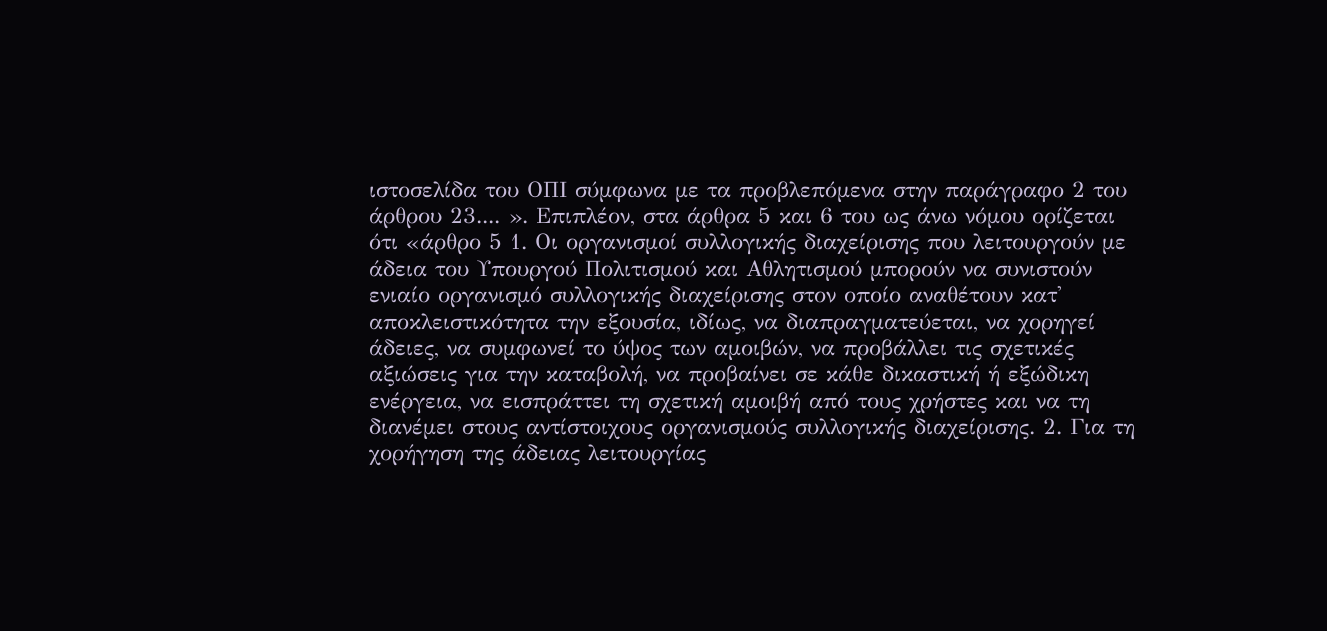ιστοσελίδα του ΟΠΙ σύμφωνα με τα προβλεπόμενα στην παράγραφο 2 του άρθρου 23.... ». Επιπλέον, στα άρθρα 5 και 6 του ως άνω νόμου ορίζεται ότι «άρθρο 5 1. Οι οργανισμοί συλλογικής διαχείρισης που λειτουργούν με άδεια του Υπουργού Πολιτισμού και Αθλητισμού μπορούν να συνιστούν ενιαίο οργανισμό συλλογικής διαχείρισης στον οποίο αναθέτουν κατ' αποκλειστικότητα την εξουσία, ιδίως, να διαπραγματεύεται, να χορηγεί άδειες, να συμφωνεί το ύψος των αμοιβών, να προβάλλει τις σχετικές αξιώσεις για την καταβολή, να προβαίνει σε κάθε δικαστική ή εξώδικη ενέργεια, να εισπράττει τη σχετική αμοιβή από τους χρήστες και να τη διανέμει στους αντίστοιχους οργανισμούς συλλογικής διαχείρισης. 2. Για τη χορήγηση της άδειας λειτουργίας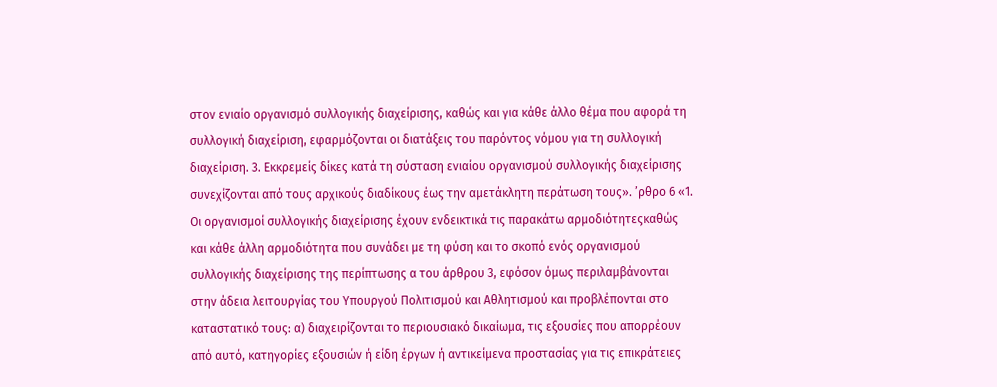στον ενιαίο οργανισμό συλλογικής διαχείρισης, καθώς και για κάθε άλλο θέμα που αφορά τη συλλογική διαχείριση, εφαρμόζονται οι διατάξεις του παρόντος νόμου για τη συλλογική διαχείριση. 3. Εκκρεμείς δίκες κατά τη σύσταση ενιαίου οργανισμού συλλογικής διαχείρισης συνεχίζονται από τους αρχικούς διαδίκους έως την αμετάκλητη περάτωση τους». ʼρθρο 6 «1. Οι οργανισμοί συλλογικής διαχείρισης έχουν ενδεικτικά τις παρακάτω αρμοδιότητεςκαθώς και κάθε άλλη αρμοδιότητα που συνάδει με τη φύση και το σκοπό ενός οργανισμού συλλογικής διαχείρισης της περίπτωσης α του άρθρου 3, εφόσον όμως περιλαμβάνονται στην άδεια λειτουργίας του Υπουργού Πολιτισμού και Αθλητισμού και προβλέπονται στο καταστατικό τους: α) διαχειρίζονται το περιουσιακό δικαίωμα, τις εξουσίες που απορρέουν από αυτό, κατηγορίες εξουσιών ή είδη έργων ή αντικείμενα προστασίας για τις επικράτειες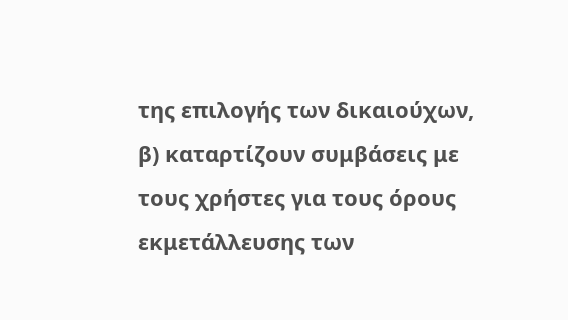της επιλογής των δικαιούχων, β) καταρτίζουν συμβάσεις με τους χρήστες για τους όρους εκμετάλλευσης των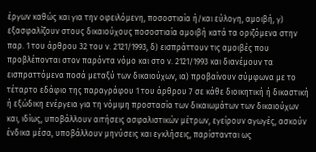έργων καθώς και για την οφειλόμενη, ποσοστιαία ή/και εύλογη, αμοιβή, γ) εξασφαλίζουν στους δικαιούχους ποσοστιαία αμοιβή κατά τα οριζόμενα στην παρ. 1 του άρθρου 32 του ν. 2121/1993, δ) εισπράττουν τις αμοιβές που προβλέπονται στον παρόντα νόμο και στο ν. 2121/1993 και διανέμουν τα εισπραττόμενα ποσά μεταξύ των δικαιούχων, ια) προβαίνουν σύμφωνα με το τέταρτο εδάφιο της παραγράφου 1 του άρθρου 7 σε κάθε διοικητική ή δικαστική ή εξώδικη ενέργεια για τη νόμιμη προστασία των δικαιωμάτων των δικαιούχων και, ιδίως, υποβάλλουν αιτήσεις ασφαλιστικών μέτρων, εγείρουν αγωγές, ασκούν ένδικα μέσα, υποβάλλουν μηνύσεις και εγκλήσεις, παρίστανται ως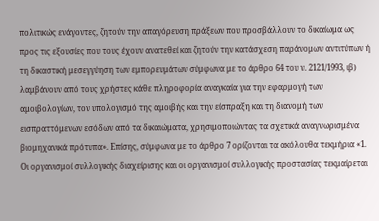πολιτικώς ενάγοντες, ζητούν την απαγόρευση πράξεων που προσβάλλουν το δικαίωμα ως προς τις εξουσίες που τους έχουν ανατεθεί και ζητούν την κατάσχεση παράνομων αντιτύπων ή τη δικαστική μεσεγγύηση των εμπορευμάτων σύμφωνα με το άρθρο 64 του ν. 2121/1993, ιβ) λαμβάνουν από τους χρήστες κάθε πληροφορία αναγκαία για την εφαρμογή των αμοιβολογίων, τον υπολογισμό της αμοιβής και την είσπραξη και τη διανομή των εισπραττόμενων εσόδων από τα δικαιώματα, χρησιμοποιώντας τα σχετικά αναγνωρισμένα βιομηχανικά πρότυπα». Επίσης, σύμφωνα με το άρθρο 7 ορίζονται τα ακόλουθα τεκμήρια «1. Οι οργανισμοί συλλογικής διαχείρισης και οι οργανισμοί συλλογικής προστασίας τεκμαίρεται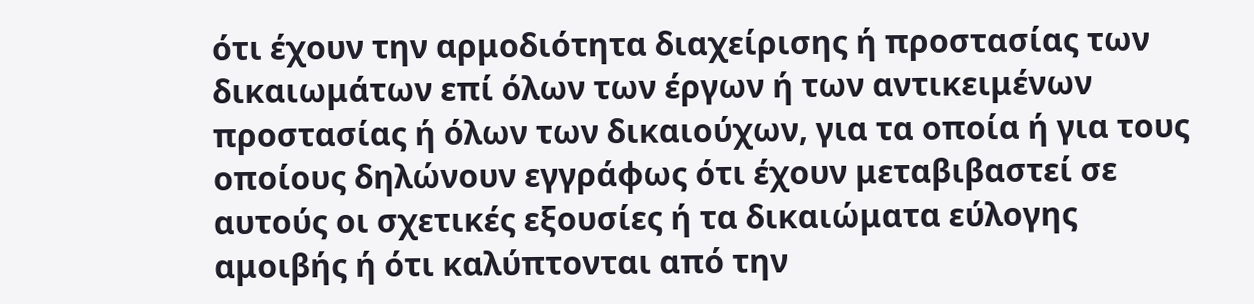ότι έχουν την αρμοδιότητα διαχείρισης ή προστασίας των δικαιωμάτων επί όλων των έργων ή των αντικειμένων προστασίας ή όλων των δικαιούχων, για τα οποία ή για τους οποίους δηλώνουν εγγράφως ότι έχουν μεταβιβαστεί σε αυτούς οι σχετικές εξουσίες ή τα δικαιώματα εύλογης αμοιβής ή ότι καλύπτονται από την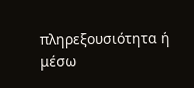πληρεξουσιότητα ή μέσω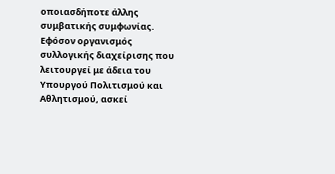οποιασδήποτε άλλης συμβατικής συμφωνίας. Εφόσον οργανισμός συλλογικής διαχείρισης που λειτουργεί με άδεια του Υπουργού Πολιτισμού και Αθλητισμού, ασκεί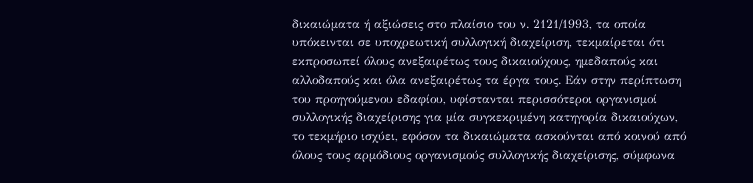δικαιώματα ή αξιώσεις στο πλαίσιο του ν. 2121/1993, τα οποία υπόκεινται σε υποχρεωτική συλλογική διαχείριση, τεκμαίρεται ότι εκπροσωπεί όλους ανεξαιρέτως τους δικαιούχους, ημεδαπούς και αλλοδαπούς και όλα ανεξαιρέτως τα έργα τους. Εάν στην περίπτωση του προηγούμενου εδαφίου, υφίστανται περισσότεροι οργανισμοί συλλογικής διαχείρισης για μία συγκεκριμένη κατηγορία δικαιούχων, το τεκμήριο ισχύει, εφόσον τα δικαιώματα ασκούνται από κοινού από όλους τους αρμόδιους οργανισμούς συλλογικής διαχείρισης, σύμφωνα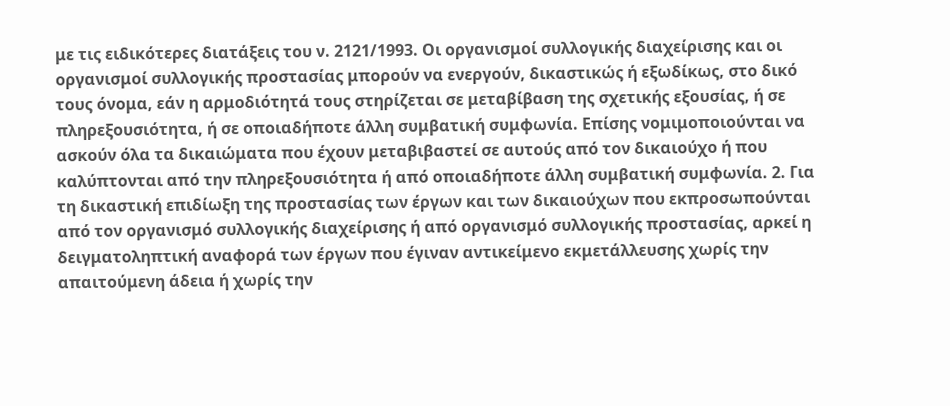με τις ειδικότερες διατάξεις του ν. 2121/1993. Οι οργανισμοί συλλογικής διαχείρισης και οι οργανισμοί συλλογικής προστασίας μπορούν να ενεργούν, δικαστικώς ή εξωδίκως, στο δικό τους όνομα, εάν η αρμοδιότητά τους στηρίζεται σε μεταβίβαση της σχετικής εξουσίας, ή σε πληρεξουσιότητα, ή σε οποιαδήποτε άλλη συμβατική συμφωνία. Επίσης νομιμοποιούνται να ασκούν όλα τα δικαιώματα που έχουν μεταβιβαστεί σε αυτούς από τον δικαιούχο ή που καλύπτονται από την πληρεξουσιότητα ή από οποιαδήποτε άλλη συμβατική συμφωνία. 2. Για τη δικαστική επιδίωξη της προστασίας των έργων και των δικαιούχων που εκπροσωπούνται από τον οργανισμό συλλογικής διαχείρισης ή από οργανισμό συλλογικής προστασίας, αρκεί η δειγματοληπτική αναφορά των έργων που έγιναν αντικείμενο εκμετάλλευσης χωρίς την απαιτούμενη άδεια ή χωρίς την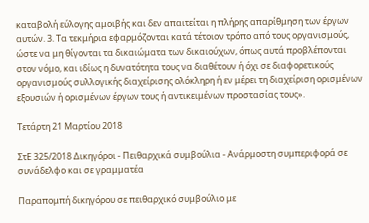καταβολή εύλογης αμοιβής και δεν απαιτείται η πλήρης απαρίθμηση των έργων αυτών. 3. Τα τεκμήρια εφαρμόζονται κατά τέτοιον τρόπο από τους οργανισμούς, ώστε να μη θίγονται τα δικαιώματα των δικαιούχων, όπως αυτά προβλέπονται στον νόμο, και ιδίως η δυνατότητα τους να διαθέτουν ή όχι σε διαφορετικούς οργανισμούς συλλογικής διαχείρισης ολόκληρη ή εν μέρει τη διαχείριση ορισμένων εξουσιών ή ορισμένων έργων τους ή αντικειμένων προστασίας τους».

Τετάρτη 21 Μαρτίου 2018

ΣτΕ 325/2018 Δικηγόροι - Πειθαρχικά συμβούλια - Ανάρμοστη συμπεριφορά σε συνάδελφο και σε γραμματέα

Παραπομπή δικηγόρου σε πειθαρχικό συμβούλιο με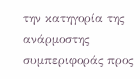την κατηγορία της ανάρμοστης συμπεριφοράς προς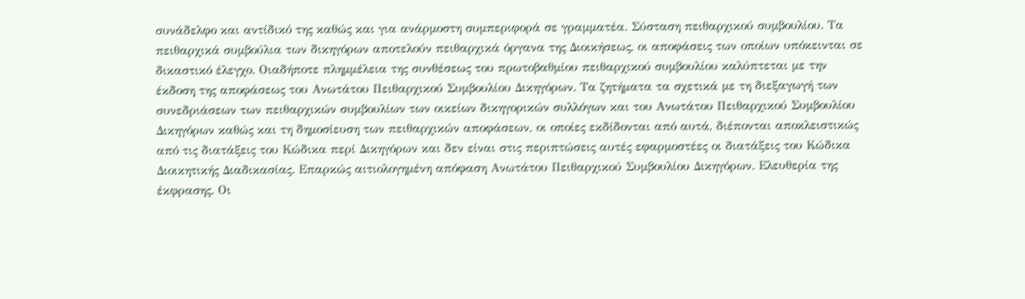συνάδελφο και αντίδικό της καθώς και για ανάρμοστη συμπεριφορά σε γραμματέα. Σύσταση πειθαρχικού συμβουλίου. Τα πειθαρχικά συμβούλια των δικηγόρων αποτελούν πειθαρχικά όργανα της Διοικήσεως, οι αποφάσεις των οποίων υπόκεινται σε δικαστικό έλεγχο. Οιαδήποτε πλημμέλεια της συνθέσεως του πρωτοβαθμίου πειθαρχικού συμβουλίου καλύπτεται με την έκδοση της αποφάσεως του Ανωτάτου Πειθαρχικού Συμβουλίου Δικηγόρων. Τα ζητήματα τα σχετικά με τη διεξαγωγή των συνεδριάσεων των πειθαρχικών συμβουλίων των οικείων δικηγορικών συλλόγων και του Ανωτάτου Πειθαρχικού Συμβουλίου Δικηγόρων καθώς και τη δημοσίευση των πειθαρχικών αποφάσεων, οι οποίες εκδίδονται από αυτά, διέπονται αποκλειστικώς από τις διατάξεις του Κώδικα περί Δικηγόρων και δεν είναι στις περιπτώσεις αυτές εφαρμοστέες οι διατάξεις του Κώδικα Διοικητικής Διαδικασίας. Επαρκώς αιτιολογημένη απόφαση Ανωτάτου Πειθαρχικού Συμβουλίου Δικηγόρων. Ελευθερία της έκφρασης. Οι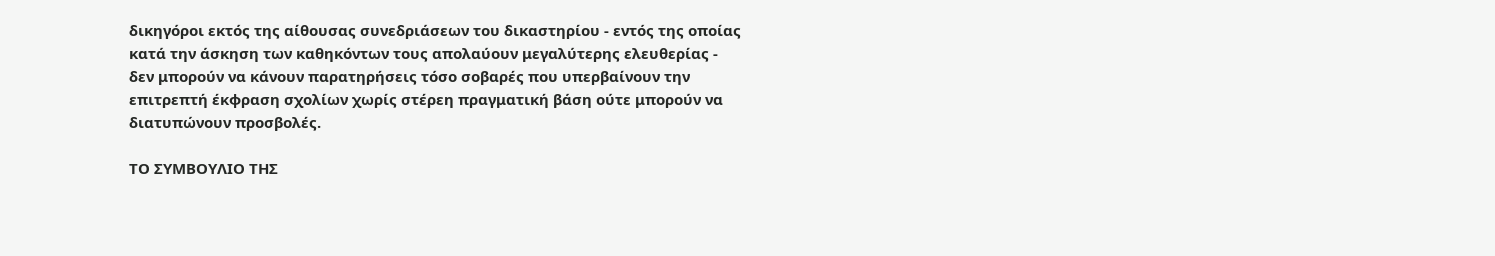δικηγόροι εκτός της αίθουσας συνεδριάσεων του δικαστηρίου - εντός της οποίας κατά την άσκηση των καθηκόντων τους απολαύουν μεγαλύτερης ελευθερίας - δεν μπορούν να κάνουν παρατηρήσεις τόσο σοβαρές που υπερβαίνουν την επιτρεπτή έκφραση σχολίων χωρίς στέρεη πραγματική βάση ούτε μπορούν να διατυπώνουν προσβολές.

ΤΟ ΣΥΜΒΟΥΛΙΟ ΤΗΣ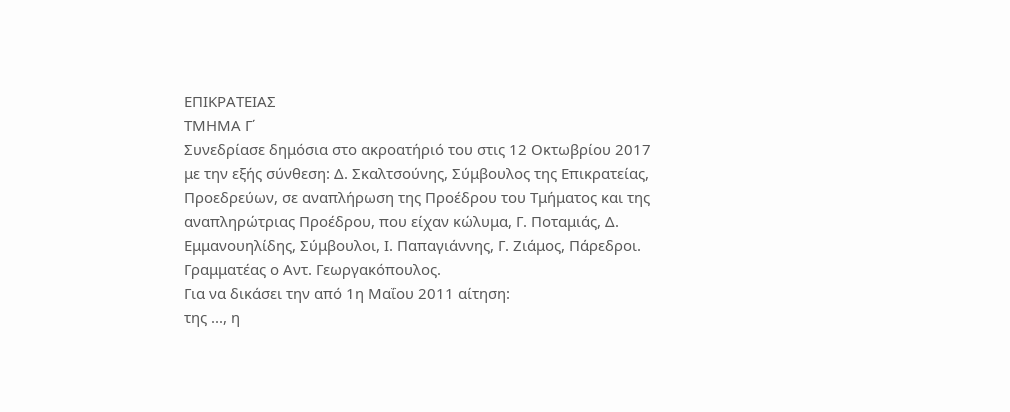ΕΠΙΚΡΑΤΕΙΑΣ
ΤΜΗΜΑ Γ΄
Συνεδρίασε δημόσια στο ακροατήριό του στις 12 Οκτωβρίου 2017 με την εξής σύνθεση: Δ. Σκαλτσούνης, Σύμβουλος της Επικρατείας, Προεδρεύων, σε αναπλήρωση της Προέδρου του Τμήματος και της αναπληρώτριας Προέδρου, που είχαν κώλυμα, Γ. Ποταμιάς, Δ. Εμμανουηλίδης, Σύμβουλοι, Ι. Παπαγιάννης, Γ. Ζιάμος, Πάρεδροι. Γραμματέας ο Αντ. Γεωργακόπουλος.
Για να δικάσει την από 1η Μαΐου 2011 αίτηση:
της ..., η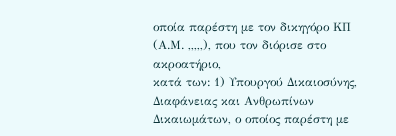οποία παρέστη με τον δικηγόρο ΚΠ (Α.Μ. ,,,,,), που τον διόρισε στο ακροατήριο,
κατά των: 1) Υπουργού Δικαιοσύνης, Διαφάνειας και Ανθρωπίνων Δικαιωμάτων, ο οποίος παρέστη με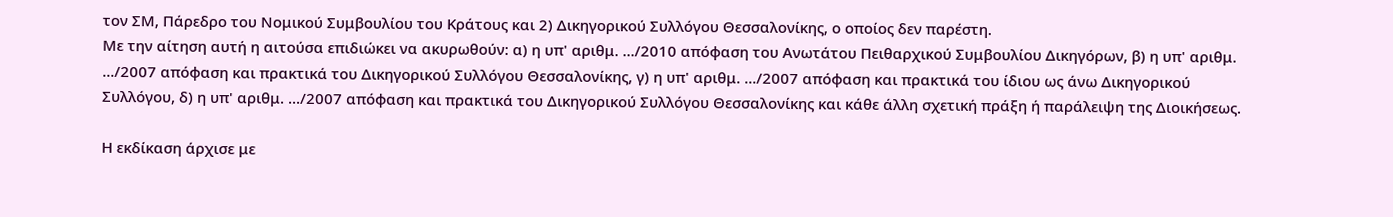τον ΣΜ, Πάρεδρο του Νομικού Συμβουλίου του Κράτους και 2) Δικηγορικού Συλλόγου Θεσσαλονίκης, ο οποίος δεν παρέστη.
Με την αίτηση αυτή η αιτούσα επιδιώκει να ακυρωθούν: α) η υπ' αριθμ. .../2010 απόφαση του Ανωτάτου Πειθαρχικού Συμβουλίου Δικηγόρων, β) η υπ' αριθμ. .../2007 απόφαση και πρακτικά του Δικηγορικού Συλλόγου Θεσσαλονίκης, γ) η υπ' αριθμ. .../2007 απόφαση και πρακτικά του ίδιου ως άνω Δικηγορικού Συλλόγου, δ) η υπ' αριθμ. .../2007 απόφαση και πρακτικά του Δικηγορικού Συλλόγου Θεσσαλονίκης και κάθε άλλη σχετική πράξη ή παράλειψη της Διοικήσεως.

Η εκδίκαση άρχισε με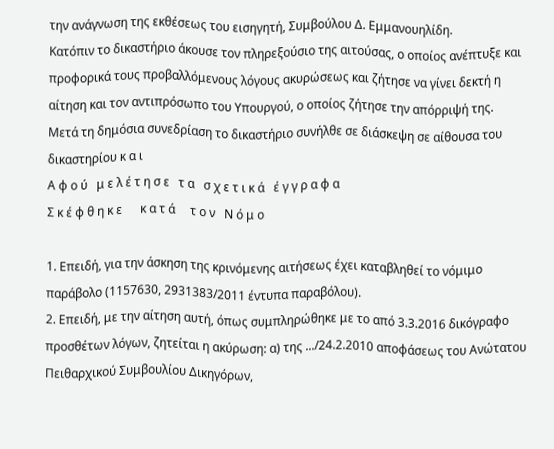την ανάγνωση της εκθέσεως του εισηγητή, Συμβούλου Δ. Εμμανουηλίδη.
Κατόπιν το δικαστήριο άκουσε τον πληρεξούσιο της αιτούσας, ο οποίος ανέπτυξε και προφορικά τους προβαλλόμενους λόγους ακυρώσεως και ζήτησε να γίνει δεκτή η αίτηση και τον αντιπρόσωπο του Υπουργού, ο οποίος ζήτησε την απόρριψή της.
Μετά τη δημόσια συνεδρίαση το δικαστήριο συνήλθε σε διάσκεψη σε αίθουσα του δικαστηρίου κ α ι
Α φ ο ύ   μ ε λ έ τ η σ ε   τ α   σ χ ε τ ι κ ά   έ γ γ ρ α φ α
Σ κ έ φ θ η κ ε      κ α τ ά     τ ο ν   Ν ό μ ο

1. Επειδή, για την άσκηση της κρινόμενης αιτήσεως έχει καταβληθεί το νόμιμο παράβολο (1157630, 2931383/2011 έντυπα παραβόλου).
2. Επειδή, με την αίτηση αυτή, όπως συμπληρώθηκε με το από 3.3.2016 δικόγραφο προσθέτων λόγων, ζητείται η ακύρωση: α) της .../24.2.2010 αποφάσεως του Ανώτατου Πειθαρχικού Συμβουλίου Δικηγόρων,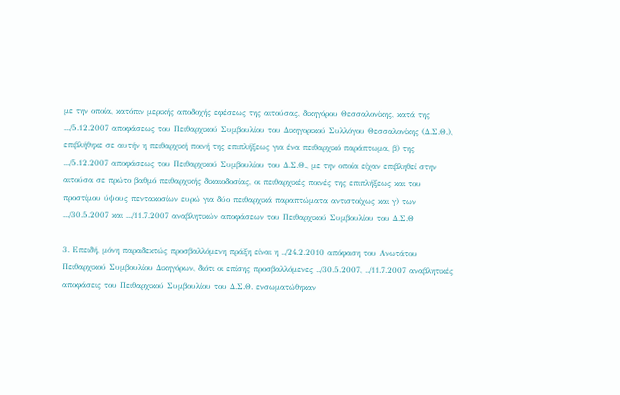με την οποία, κατόπιν μερικής αποδοχής εφέσεως της αιτούσας, δικηγόρου Θεσσαλονίκης, κατά της .../5.12.2007 αποφάσεως του Πειθαρχικού Συμβουλίου του Δικηγορικού Συλλόγου Θεσσαλονίκης (Δ.Σ.Θ.), επιβλήθηκε σε αυτήν η πειθαρχική ποινή της επιπλήξεως για ένα πειθαρχικό παράπτωμα, β) της .../5.12.2007 αποφάσεως του Πειθαρχικού Συμβουλίου του Δ.Σ.Θ., με την οποία είχαν επιβληθεί στην αιτούσα σε πρώτο βαθμό πειθαρχικής δικαιοδοσίας, οι πειθαρχικές ποινές της επιπλήξεως και του προστίμου ύψους πεντακοσίων ευρώ για δύο πειθαρχικά παραπτώματα αντιστοίχως και γ) των .../30.5.2007 και .../11.7.2007 αναβλητικών αποφάσεων του Πειθαρχικού Συμβουλίου του Δ.Σ.Θ

3. Επειδή, μόνη παραδεκτώς προσβαλλόμενη πράξη είναι η ../24.2.2010 απόφαση του Ανωτάτου Πειθαρχικού Συμβουλίου Δικηγόρων, διότι οι επίσης προσβαλλόμενες ../30.5.2007, ../11.7.2007 αναβλητικές αποφάσεις του Πειθαρχικού Συμβουλίου του Δ.Σ.Θ. ενσωματώθηκαν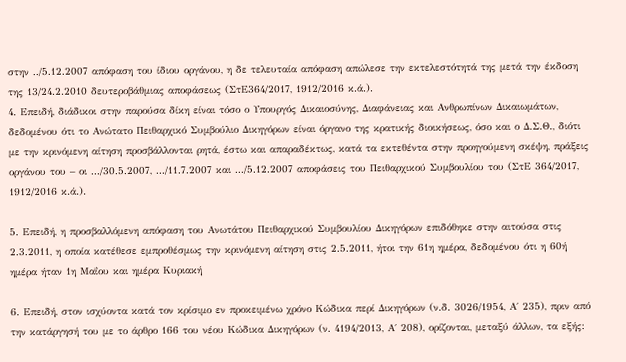στην ../5.12.2007 απόφαση του ίδιου οργάνου, η δε τελευταία απόφαση απώλεσε την εκτελεστότητά της μετά την έκδοση της 13/24.2.2010 δευτεροβάθμιας αποφάσεως (ΣτΕ364/2017, 1912/2016 κ.ά.).
4. Επειδή, διάδικοι στην παρούσα δίκη είναι τόσο ο Υπουργός Δικαιοσύνης, Διαφάνειας και Ανθρωπίνων Δικαιωμάτων, δεδομένου ότι το Ανώτατο Πειθαρχικό Συμβούλιο Δικηγόρων είναι όργανο της κρατικής διοικήσεως, όσο και ο Δ.Σ.Θ., διότι με την κρινόμενη αίτηση προσβάλλονται ρητά, έστω και απαραδέκτως, κατά τα εκτεθέντα στην προηγούμενη σκέψη, πράξεις οργάνου του – οι .../30.5.2007, .../11.7.2007 και .../5.12.2007 αποφάσεις του Πειθαρχικού Συμβουλίου του (ΣτΕ 364/2017, 1912/2016 κ.ά.).

5. Επειδή, η προσβαλλόμενη απόφαση του Ανωτάτου Πειθαρχικού Συμβουλίου Δικηγόρων επιδόθηκε στην αιτούσα στις 2.3.2011, η οποία κατέθεσε εμπροθέσμως την κρινόμενη αίτηση στις 2.5.2011, ήτοι την 61η ημέρα, δεδομένου ότι η 60ή ημέρα ήταν 1η Μαΐου και ημέρα Κυριακή

6. Επειδή, στον ισχύοντα κατά τον κρίσιμο εν προκειμένω χρόνο Κώδικα περί Δικηγόρων (ν.δ. 3026/1954, Α΄ 235), πριν από την κατάργησή του με το άρθρο 166 του νέου Κώδικα Δικηγόρων (ν. 4194/2013, Α΄ 208), ορίζονται, μεταξύ άλλων, τα εξής: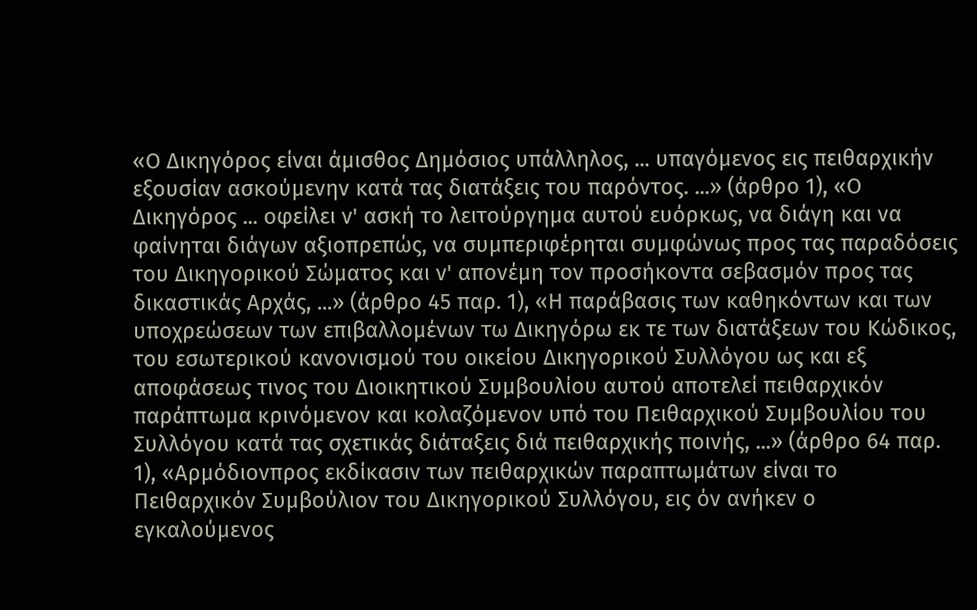«Ο Δικηγόρος είναι άμισθος Δημόσιος υπάλληλος, ... υπαγόμενος εις πειθαρχικήν εξουσίαν ασκούμενην κατά τας διατάξεις του παρόντος. ...» (άρθρο 1), «Ο Δικηγόρος ... οφείλει ν' ασκή το λειτούργημα αυτού ευόρκως, να διάγη και να φαίνηται διάγων αξιοπρεπώς, να συμπεριφέρηται συμφώνως προς τας παραδόσεις του Δικηγορικού Σώματος και ν' απονέμη τον προσήκοντα σεβασμόν προς τας δικαστικάς Αρχάς, ...» (άρθρο 45 παρ. 1), «Η παράβασις των καθηκόντων και των υποχρεώσεων των επιβαλλομένων τω Δικηγόρω εκ τε των διατάξεων του Κώδικος, του εσωτερικού κανονισμού του οικείου Δικηγορικού Συλλόγου ως και εξ αποφάσεως τινος του Διοικητικού Συμβουλίου αυτού αποτελεί πειθαρχικόν παράπτωμα κρινόμενον και κολαζόμενον υπό του Πειθαρχικού Συμβουλίου του Συλλόγου κατά τας σχετικάς διάταξεις διά πειθαρχικής ποινής, ...» (άρθρο 64 παρ. 1), «Αρμόδιονπρος εκδίκασιν των πειθαρχικών παραπτωμάτων είναι το Πειθαρχικόν Συμβούλιον του Δικηγορικού Συλλόγου, εις όν ανήκεν ο εγκαλούμενος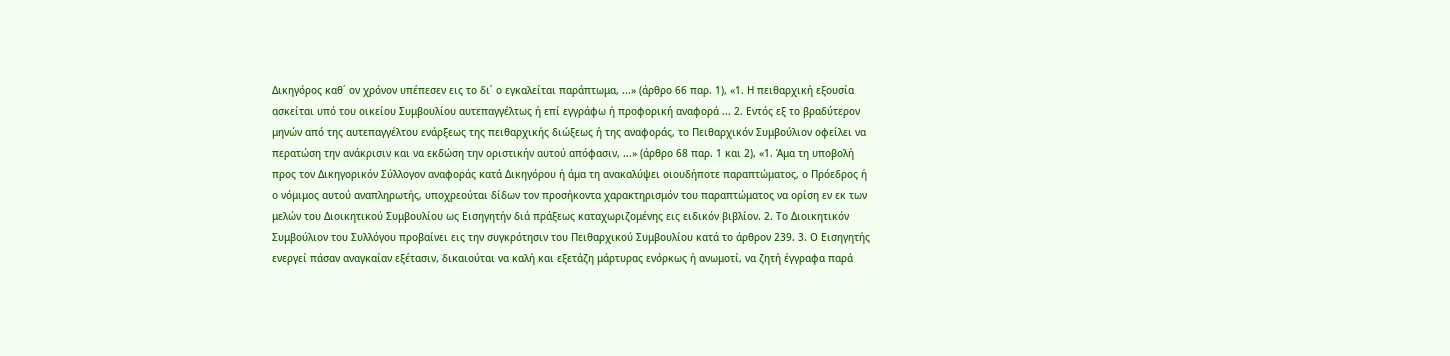Δικηγόρος καθ΄ ον χρόνον υπέπεσεν εις το δι΄ ο εγκαλείται παράπτωμα, ...» (άρθρο 66 παρ. 1), «1. Η πειθαρχική εξουσία ασκείται υπό του οικείου Συμβουλίου αυτεπαγγέλτως ή επί εγγράφω ή προφορική αναφορά ... 2. Εντός εξ το βραδύτερον μηνών από της αυτεπαγγέλτου ενάρξεως της πειθαρχικής διώξεως ή της αναφοράς, το Πειθαρχικόν Συμβούλιον οφείλει να περατώση την ανάκρισιν και να εκδώση την οριστικήν αυτού απόφασιν, ...» (άρθρο 68 παρ. 1 και 2), «1. Άμα τη υποβολή προς τον Δικηγορικόν Σύλλογον αναφοράς κατά Δικηγόρου ή άμα τη ανακαλύψει οιουδήποτε παραπτώματος, ο Πρόεδρος ή ο νόμιμος αυτού αναπληρωτής, υποχρεούται δίδων τον προσήκοντα χαρακτηρισμόν του παραπτώματος να ορίση εν εκ των μελών του Διοικητικού Συμβουλίου ως Εισηγητήν διά πράξεως καταχωριζομένης εις ειδικόν βιβλίον. 2. Το Διοικητικόν Συμβούλιον του Συλλόγου προβαίνει εις την συγκρότησιν του Πειθαρχικού Συμβουλίου κατά το άρθρον 239. 3. Ο Εισηγητής ενεργεί πάσαν αναγκαίαν εξέτασιν, δικαιούται να καλή και εξετάζη μάρτυρας ενόρκως ή ανωμοτί, να ζητή έγγραφα παρά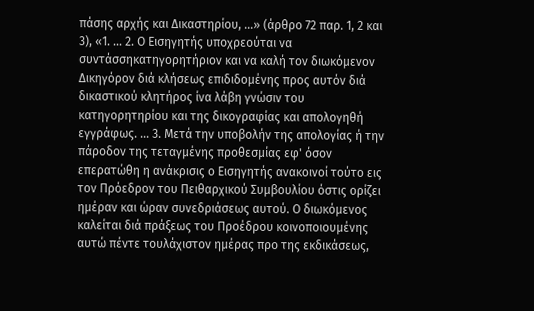πάσης αρχής και Δικαστηρίου, ...» (άρθρο 72 παρ. 1, 2 και 3), «1. ... 2. Ο Εισηγητής υποχρεούται να συντάσσηκατηγορητήριον και να καλή τον διωκόμενον Δικηγόρον διά κλήσεως επιδιδομένης προς αυτόν διά δικαστικού κλητήρος ίνα λάβη γνώσιν του κατηγορητηρίου και της δικογραφίας και απολογηθή εγγράφως. ... 3. Μετά την υποβολήν της απολογίας ή την πάροδον της τεταγμένης προθεσμίας εφ' όσον επερατώθη η ανάκρισις ο Εισηγητής ανακοινοί τούτο εις τον Πρόεδρον του Πειθαρχικού Συμβουλίου όστις ορίζει ημέραν και ώραν συνεδριάσεως αυτού. Ο διωκόμενος καλείται διά πράξεως του Προέδρου κοινοποιουμένης αυτώ πέντε τουλάχιστον ημέρας προ της εκδικάσεως,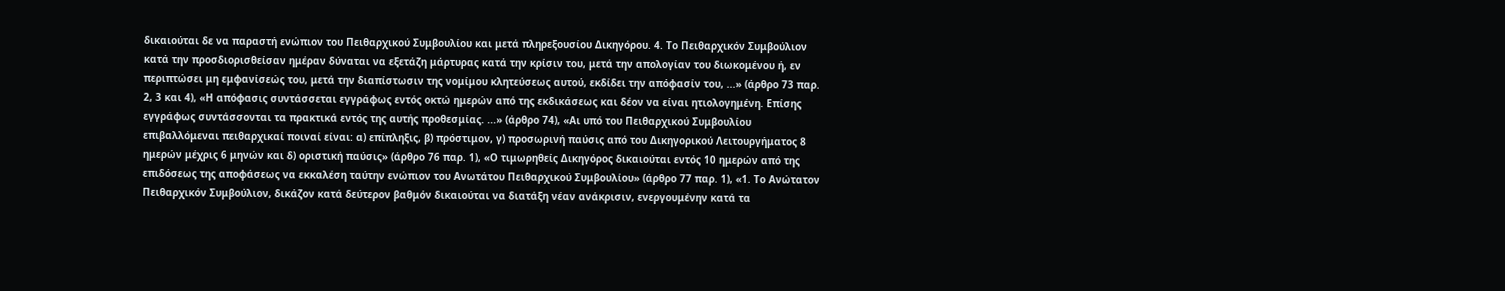δικαιούται δε να παραστή ενώπιον του Πειθαρχικού Συμβουλίου και μετά πληρεξουσίου Δικηγόρου. 4. Το Πειθαρχικόν Συμβούλιον κατά την προσδιορισθείσαν ημέραν δύναται να εξετάζη μάρτυρας κατά την κρίσιν του, μετά την απολογίαν του διωκομένου ή, εν περιπτώσει μη εμφανίσεώς του, μετά την διαπίστωσιν της νομίμου κλητεύσεως αυτού, εκδίδει την απόφασίν του, ...» (άρθρο 73 παρ. 2, 3 και 4), «Η απόφασις συντάσσεται εγγράφως εντός οκτώ ημερών από της εκδικάσεως και δέον να είναι ητιολογημένη. Επίσης εγγράφως συντάσσονται τα πρακτικά εντός της αυτής προθεσμίας. ...» (άρθρο 74), «Αι υπό του Πειθαρχικού Συμβουλίου επιβαλλόμεναι πειθαρχικαί ποιναί είναι: α) επίπληξις, β) πρόστιμον, γ) προσωρινή παύσις από του Δικηγορικού Λειτουργήματος 8 ημερών μέχρις 6 μηνών και δ) οριστική παύσις» (άρθρο 76 παρ. 1), «Ο τιμωρηθείς Δικηγόρος δικαιούται εντός 10 ημερών από της επιδόσεως της αποφάσεως να εκκαλέση ταύτην ενώπιον του Ανωτάτου Πειθαρχικού Συμβουλίου» (άρθρο 77 παρ. 1), «1. Το Ανώτατον Πειθαρχικόν Συμβούλιον, δικάζον κατά δεύτερον βαθμόν δικαιούται να διατάξη νέαν ανάκρισιν, ενεργουμένην κατά τα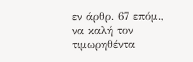εν άρθρ. 67 επόμ., να καλή τον τιμωρηθέντα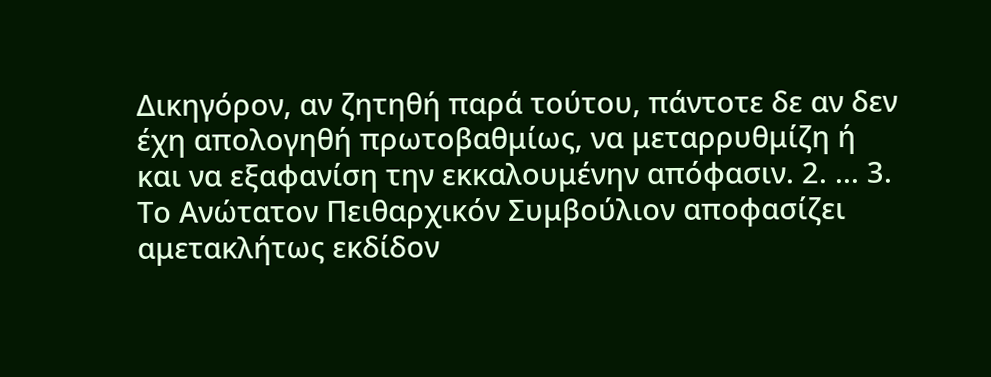Δικηγόρον, αν ζητηθή παρά τούτου, πάντοτε δε αν δεν έχη απολογηθή πρωτοβαθμίως, να μεταρρυθμίζη ή και να εξαφανίση την εκκαλουμένην απόφασιν. 2. ... 3. Το Ανώτατον Πειθαρχικόν Συμβούλιον αποφασίζει αμετακλήτως εκδίδον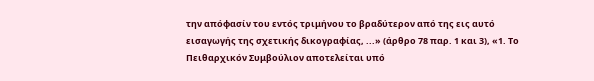την απόφασίν του εντός τριμήνου το βραδύτερον από της εις αυτό εισαγωγής της σχετικής δικογραφίας, ...» (άρθρο 78 παρ. 1 και 3), «1. Το Πειθαρχικόν Συμβούλιον αποτελείται υπό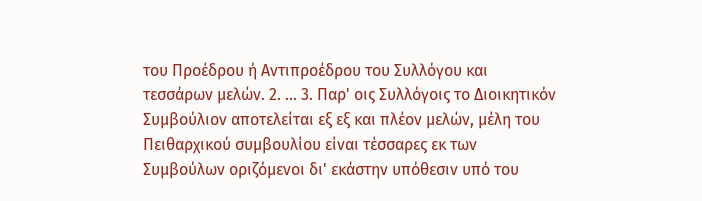του Προέδρου ή Αντιπροέδρου του Συλλόγου και τεσσάρων μελών. 2. ... 3. Παρ' οις Συλλόγοις το Διοικητικόν Συμβούλιον αποτελείται εξ εξ και πλέον μελών, μέλη του Πειθαρχικού συμβουλίου είναι τέσσαρες εκ των Συμβούλων οριζόμενοι δι' εκάστην υπόθεσιν υπό του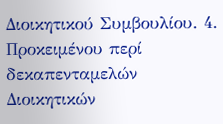Διοικητικού Συμβουλίου. 4. Προκειμένου περί δεκαπενταμελών Διοικητικών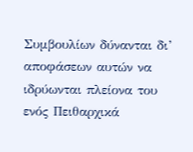Συμβουλίων δύνανται δι’ αποφάσεων αυτών να ιδρύωνται πλείονα του ενός Πειθαρχικά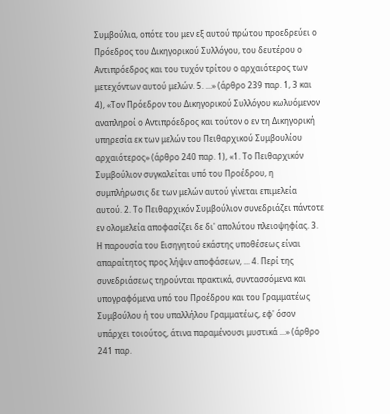Συμβούλια, οπότε του μεν εξ αυτού πρώτου προεδρεύει ο Πρόεδρος του Δικηγορικού Συλλόγου, του δευτέρου ο Αντιπρόεδρος και του τυχόν τρίτου ο αρχαιότερος των μετεχόντων αυτού μελών. 5. ...» (άρθρο 239 παρ. 1, 3 και 4), «Τον Πρόεδρον του Δικηγορικού Συλλόγου κωλυόμενον αναπληροί ο Αντιπρόεδρος και τούτον ο εν τη Δικηγορική υπηρεσία εκ των μελών του Πειθαρχικού Συμβουλίου αρχαιότερος» (άρθρο 240 παρ. 1), «1. Το Πειθαρχικόν Συμβούλιον συγκαλείται υπό του Προέδρου, η συμπλήρωσις δε των μελών αυτού γίνεται επιμελεία αυτού. 2. Το Πειθαρχικόν Συμβούλιον συνεδριάζει πάντοτε εν ολομελεία αποφασίζει δε δι' απολύτου πλειοψηφίας. 3. Η παρουσία του Εισηγητού εκάστης υποθέσεως είναι απαραίτητος προς λήψιν αποφάσεων, ... 4. Περί της συνεδριάσεως τηρούνται πρακτικά, συντασσόμενα και υπογραφόμενα υπό του Προέδρου και του Γραμματέως Συμβούλου ή του υπαλλήλου Γραμματέως, εφ' όσον υπάρχει τοιούτος, άτινα παραμένουσι μυστικά ...» (άρθρο 241 παρ.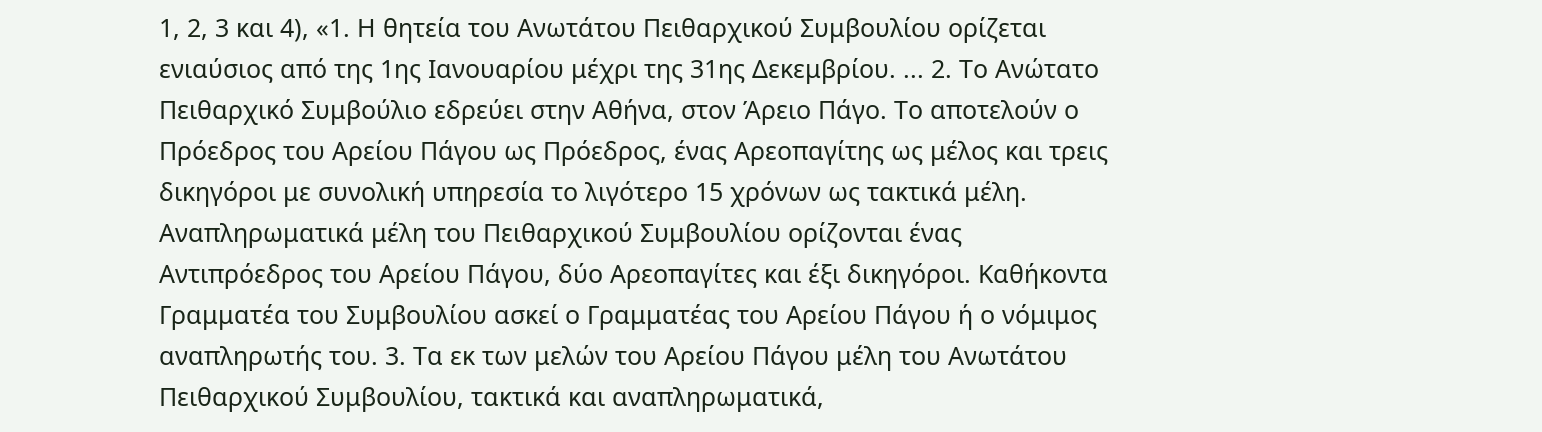1, 2, 3 και 4), «1. Η θητεία του Ανωτάτου Πειθαρχικού Συμβουλίου ορίζεται ενιαύσιος από της 1ης Ιανουαρίου μέχρι της 31ης Δεκεμβρίου. ... 2. Το Ανώτατο Πειθαρχικό Συμβούλιο εδρεύει στην Αθήνα, στον Άρειο Πάγο. Το αποτελούν ο Πρόεδρος του Αρείου Πάγου ως Πρόεδρος, ένας Αρεοπαγίτης ως μέλος και τρεις δικηγόροι με συνολική υπηρεσία το λιγότερο 15 χρόνων ως τακτικά μέλη. Αναπληρωματικά μέλη του Πειθαρχικού Συμβουλίου ορίζονται ένας Αντιπρόεδρος του Αρείου Πάγου, δύο Αρεοπαγίτες και έξι δικηγόροι. Καθήκοντα Γραμματέα του Συμβουλίου ασκεί ο Γραμματέας του Αρείου Πάγου ή ο νόμιμος αναπληρωτής του. 3. Τα εκ των μελών του Αρείου Πάγου μέλη του Ανωτάτου Πειθαρχικού Συμβουλίου, τακτικά και αναπληρωματικά,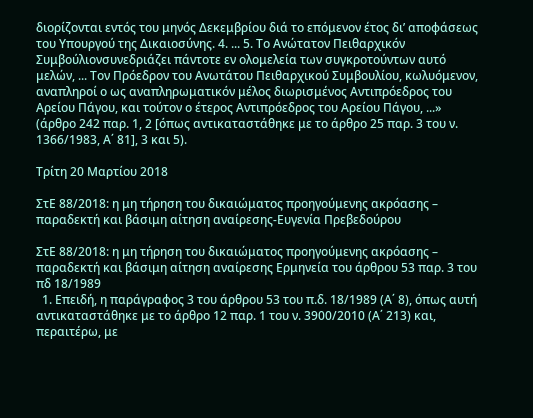διορίζονται εντός του μηνός Δεκεμβρίου διά το επόμενον έτος δι’ αποφάσεως του Υπουργού της Δικαιοσύνης. 4. ... 5. Το Ανώτατον Πειθαρχικόν Συμβούλιονσυνεδριάζει πάντοτε εν ολομελεία των συγκροτούντων αυτό μελών, ... Τον Πρόεδρον του Ανωτάτου Πειθαρχικού Συμβουλίου, κωλυόμενον, αναπληροί ο ως αναπληρωματικόν μέλος διωρισμένος Αντιπρόεδρος του Αρείου Πάγου, και τούτον ο έτερος Αντιπρόεδρος του Αρείου Πάγου, ...» (άρθρο 242 παρ. 1, 2 [όπως αντικαταστάθηκε με το άρθρο 25 παρ. 3 του ν. 1366/1983, Α΄ 81], 3 και 5).

Τρίτη 20 Μαρτίου 2018

ΣτΕ 88/2018: η μη τήρηση του δικαιώματος προηγούμενης ακρόασης – παραδεκτή και βάσιμη αίτηση αναίρεσης-Ευγενία Πρεβεδούρου

ΣτΕ 88/2018: η μη τήρηση του δικαιώματος προηγούμενης ακρόασης – παραδεκτή και βάσιμη αίτηση αναίρεσης Ερμηνεία του άρθρου 53 παρ. 3 του πδ 18/1989
  1. Επειδή, η παράγραφος 3 του άρθρου 53 του π.δ. 18/1989 (Α΄ 8), όπως αυτή αντικαταστάθηκε με το άρθρο 12 παρ. 1 του ν. 3900/2010 (Α΄ 213) και, περαιτέρω, με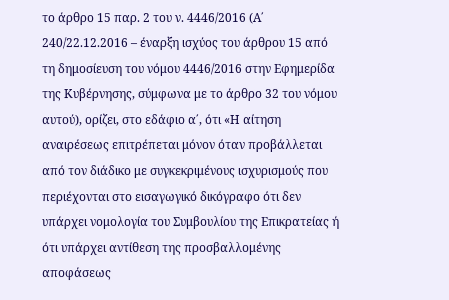το άρθρο 15 παρ. 2 του ν. 4446/2016 (Α΄ 240/22.12.2016 – έναρξη ισχύος του άρθρου 15 από τη δημοσίευση του νόμου 4446/2016 στην Εφημερίδα της Κυβέρνησης, σύμφωνα με το άρθρο 32 του νόμου αυτού), ορίζει, στο εδάφιο α΄, ότι «Η αίτηση αναιρέσεως επιτρέπεται μόνον όταν προβάλλεται από τον διάδικο με συγκεκριμένους ισχυρισμούς που περιέχονται στο εισαγωγικό δικόγραφο ότι δεν υπάρχει νομολογία του Συμβουλίου της Επικρατείας ή ότι υπάρχει αντίθεση της προσβαλλομένης αποφάσεως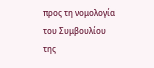προς τη νομολογία του Συμβουλίου της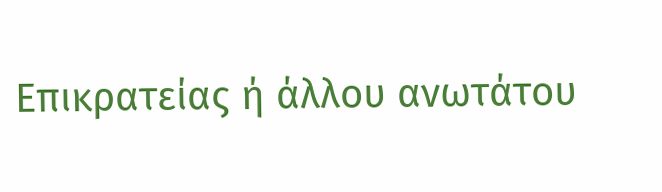Επικρατείας ή άλλου ανωτάτου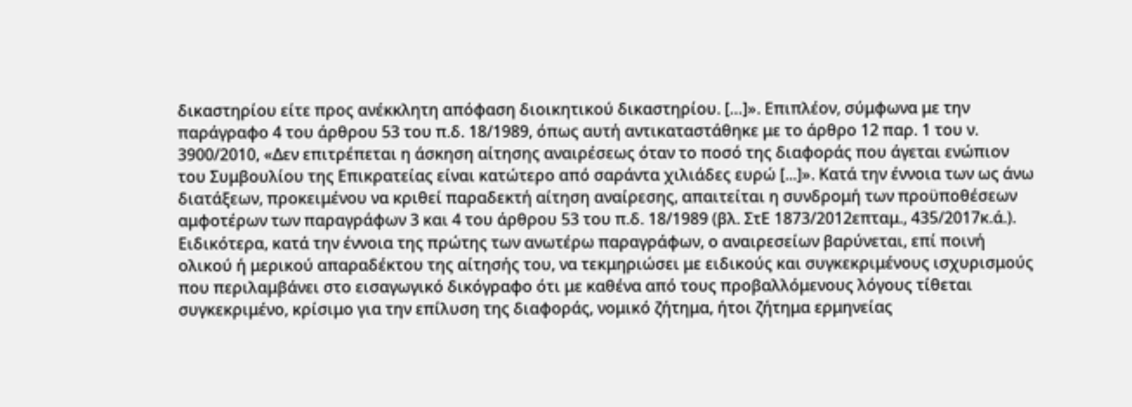δικαστηρίου είτε προς ανέκκλητη απόφαση διοικητικού δικαστηρίου. […]». Επιπλέον, σύμφωνα με την παράγραφο 4 του άρθρου 53 του π.δ. 18/1989, όπως αυτή αντικαταστάθηκε με το άρθρο 12 παρ. 1 του ν. 3900/2010, «Δεν επιτρέπεται η άσκηση αίτησης αναιρέσεως όταν το ποσό της διαφοράς που άγεται ενώπιον του Συμβουλίου της Επικρατείας είναι κατώτερο από σαράντα χιλιάδες ευρώ [...]». Κατά την έννοια των ως άνω διατάξεων, προκειμένου να κριθεί παραδεκτή αίτηση αναίρεσης, απαιτείται η συνδρομή των προϋποθέσεων αμφοτέρων των παραγράφων 3 και 4 του άρθρου 53 του π.δ. 18/1989 (βλ. ΣτΕ 1873/2012επταμ., 435/2017κ.ά.). Ειδικότερα, κατά την έννοια της πρώτης των ανωτέρω παραγράφων, ο αναιρεσείων βαρύνεται, επί ποινή ολικού ή μερικού απαραδέκτου της αίτησής του, να τεκμηριώσει με ειδικούς και συγκεκριμένους ισχυρισμούς που περιλαμβάνει στο εισαγωγικό δικόγραφο ότι με καθένα από τους προβαλλόμενους λόγους τίθεται συγκεκριμένο, κρίσιμο για την επίλυση της διαφοράς, νομικό ζήτημα, ήτοι ζήτημα ερμηνείας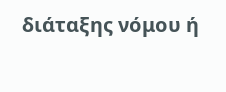διάταξης νόμου ή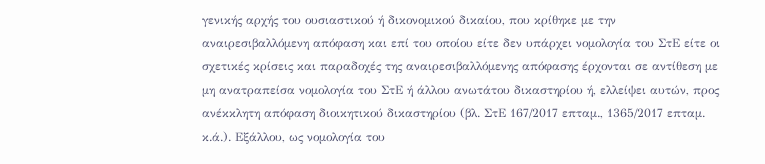γενικής αρχής του ουσιαστικού ή δικονομικού δικαίου, που κρίθηκε με την αναιρεσιβαλλόμενη απόφαση και επί του οποίου είτε δεν υπάρχει νομολογία του ΣτΕ είτε οι σχετικές κρίσεις και παραδοχές της αναιρεσιβαλλόμενης απόφασης έρχονται σε αντίθεση με μη ανατραπείσα νομολογία του ΣτΕ ή άλλου ανωτάτου δικαστηρίου ή, ελλείψει αυτών, προς ανέκκλητη απόφαση διοικητικού δικαστηρίου (βλ. ΣτΕ 167/2017 επταμ., 1365/2017 επταμ. κ.ά.). Εξάλλου, ως νομολογία του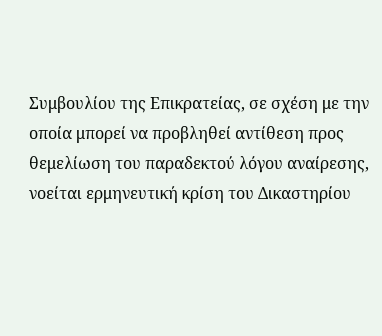Συμβουλίου της Επικρατείας, σε σχέση με την οποία μπορεί να προβληθεί αντίθεση προς θεμελίωση του παραδεκτού λόγου αναίρεσης, νοείται ερμηνευτική κρίση του Δικαστηρίου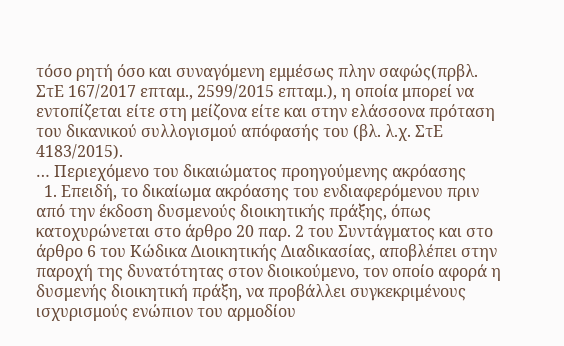τόσο ρητή όσο και συναγόμενη εμμέσως πλην σαφώς(πρβλ. ΣτΕ 167/2017 επταμ., 2599/2015 επταμ.), η οποία μπορεί να εντοπίζεται είτε στη μείζονα είτε και στην ελάσσονα πρόταση του δικανικού συλλογισμού απόφασής του (βλ. λ.χ. ΣτΕ 4183/2015).
… Περιεχόμενο του δικαιώματος προηγούμενης ακρόασης
  1. Επειδή, το δικαίωμα ακρόασης του ενδιαφερόμενου πριν από την έκδοση δυσμενούς διοικητικής πράξης, όπως κατοχυρώνεται στο άρθρο 20 παρ. 2 του Συντάγματος και στο άρθρο 6 του Κώδικα Διοικητικής Διαδικασίας, αποβλέπει στην παροχή της δυνατότητας στον διοικούμενο, τον οποίο αφορά η δυσμενής διοικητική πράξη, να προβάλλει συγκεκριμένους ισχυρισμούς ενώπιον του αρμοδίου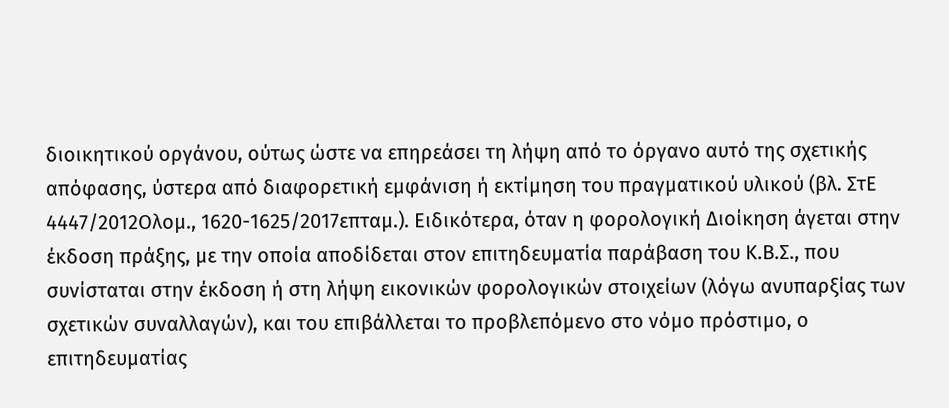διοικητικού οργάνου, ούτως ώστε να επηρεάσει τη λήψη από το όργανο αυτό της σχετικής απόφασης, ύστερα από διαφορετική εμφάνιση ή εκτίμηση του πραγματικού υλικού (βλ. ΣτΕ 4447/2012Ολομ., 1620-1625/2017επταμ.). Ειδικότερα, όταν η φορολογική Διοίκηση άγεται στην έκδοση πράξης, με την οποία αποδίδεται στον επιτηδευματία παράβαση του Κ.Β.Σ., που συνίσταται στην έκδοση ή στη λήψη εικονικών φορολογικών στοιχείων (λόγω ανυπαρξίας των σχετικών συναλλαγών), και του επιβάλλεται το προβλεπόμενο στο νόμο πρόστιμο, ο επιτηδευματίας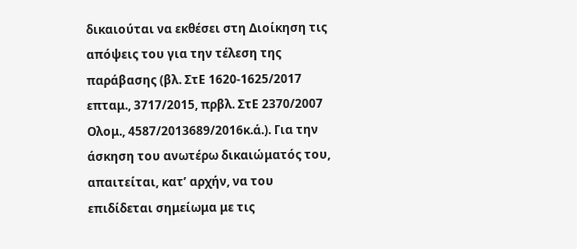δικαιούται να εκθέσει στη Διοίκηση τις απόψεις του για την τέλεση της παράβασης (βλ. ΣτΕ 1620-1625/2017 επταμ., 3717/2015, πρβλ. ΣτΕ 2370/2007 Ολομ., 4587/2013689/2016κ.ά.). Για την άσκηση του ανωτέρω δικαιώματός του, απαιτείται, κατ’ αρχήν, να του επιδίδεται σημείωμα με τις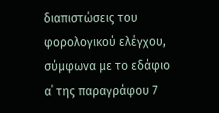διαπιστώσεις του φορολογικού ελέγχου, σύμφωνα με το εδάφιο α΄ της παραγράφου 7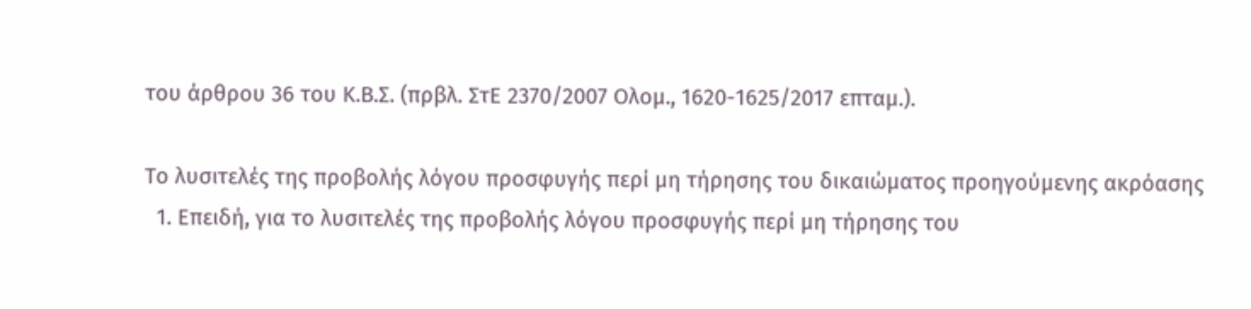του άρθρου 36 του Κ.Β.Σ. (πρβλ. ΣτΕ 2370/2007 Ολομ., 1620-1625/2017 επταμ.).

Το λυσιτελές της προβολής λόγου προσφυγής περί μη τήρησης του δικαιώματος προηγούμενης ακρόασης
  1. Επειδή, για το λυσιτελές της προβολής λόγου προσφυγής περί μη τήρησης του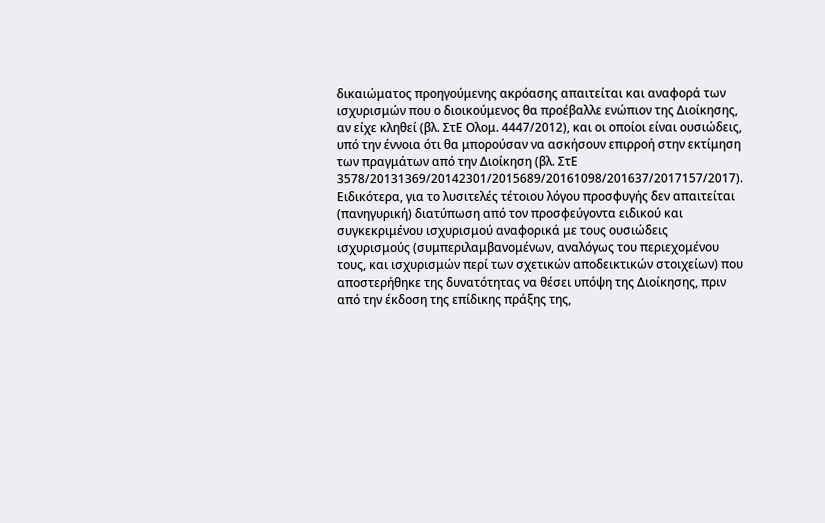δικαιώματος προηγούμενης ακρόασης απαιτείται και αναφορά των ισχυρισμών που ο διοικούμενος θα προέβαλλε ενώπιον της Διοίκησης, αν είχε κληθεί (βλ. ΣτΕ Ολομ. 4447/2012), και οι οποίοι είναι ουσιώδεις, υπό την έννοια ότι θα μπορούσαν να ασκήσουν επιρροή στην εκτίμηση των πραγμάτων από την Διοίκηση (βλ. ΣτΕ 3578/20131369/20142301/2015689/20161098/201637/2017157/2017). Ειδικότερα, για το λυσιτελές τέτοιου λόγου προσφυγής δεν απαιτείται (πανηγυρική) διατύπωση από τον προσφεύγοντα ειδικού και συγκεκριμένου ισχυρισμού αναφορικά με τους ουσιώδεις ισχυρισμούς (συμπεριλαμβανομένων, αναλόγως του περιεχομένου τους, και ισχυρισμών περί των σχετικών αποδεικτικών στοιχείων) που αποστερήθηκε της δυνατότητας να θέσει υπόψη της Διοίκησης, πριν από την έκδοση της επίδικης πράξης της,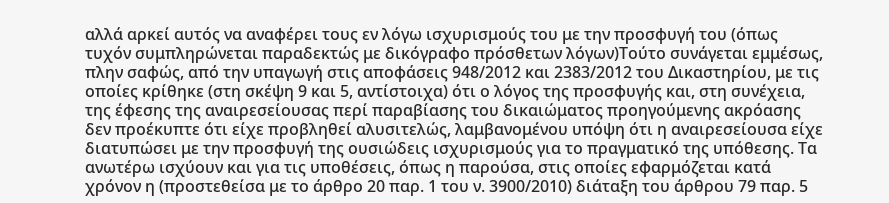αλλά αρκεί αυτός να αναφέρει τους εν λόγω ισχυρισμούς του με την προσφυγή του (όπως τυχόν συμπληρώνεται παραδεκτώς με δικόγραφο πρόσθετων λόγων)Τούτο συνάγεται εμμέσως, πλην σαφώς, από την υπαγωγή στις αποφάσεις 948/2012 και 2383/2012 του Δικαστηρίου, με τις οποίες κρίθηκε (στη σκέψη 9 και 5, αντίστοιχα) ότι ο λόγος της προσφυγής και, στη συνέχεια, της έφεσης της αναιρεσείουσας περί παραβίασης του δικαιώματος προηγούμενης ακρόασης δεν προέκυπτε ότι είχε προβληθεί αλυσιτελώς, λαμβανομένου υπόψη ότι η αναιρεσείουσα είχε διατυπώσει με την προσφυγή της ουσιώδεις ισχυρισμούς για το πραγματικό της υπόθεσης. Τα ανωτέρω ισχύουν και για τις υποθέσεις, όπως η παρούσα, στις οποίες εφαρμόζεται κατά χρόνον η (προστεθείσα με το άρθρο 20 παρ. 1 του ν. 3900/2010) διάταξη του άρθρου 79 παρ. 5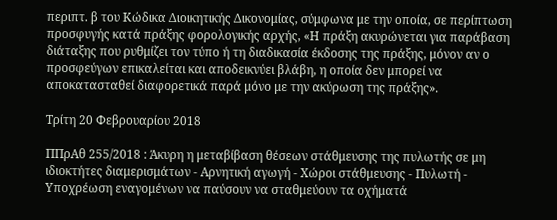περιπτ. β του Κώδικα Διοικητικής Δικονομίας, σύμφωνα με την οποία, σε περίπτωση προσφυγής κατά πράξης φορολογικής αρχής, «Η πράξη ακυρώνεται για παράβαση διάταξης που ρυθμίζει τον τύπο ή τη διαδικασία έκδοσης της πράξης, μόνον αν ο προσφεύγων επικαλείται και αποδεικνύει βλάβη, η οποία δεν μπορεί να αποκατασταθεί διαφορετικά παρά μόνο με την ακύρωση της πράξης».

Τρίτη 20 Φεβρουαρίου 2018

ΠΠρΑθ 255/2018 : Άκυρη η μεταβίβαση θέσεων στάθμευσης της πυλωτής σε μη ιδιοκτήτες διαμερισμάτων - Αρνητική αγωγή - Χώροι στάθμευσης - Πυλωτή - Υποχρέωση εναγομένων να παύσουν να σταθμεύουν τα οχήματά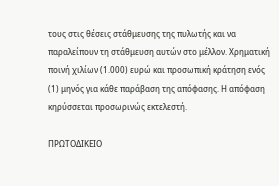τους στις θέσεις στάθμευσης της πυλωτής και να παραλείπουν τη στάθμευση αυτών στο μέλλον. Χρηματική ποινή χιλίων (1.000) ευρώ και προσωπική κράτηση ενός (1) μηνός για κάθε παράβαση της απόφασης. Η απόφαση κηρύσσεται προσωρινώς εκτελεστή.

ΠΡΩΤΟΔΙΚΕΙΟ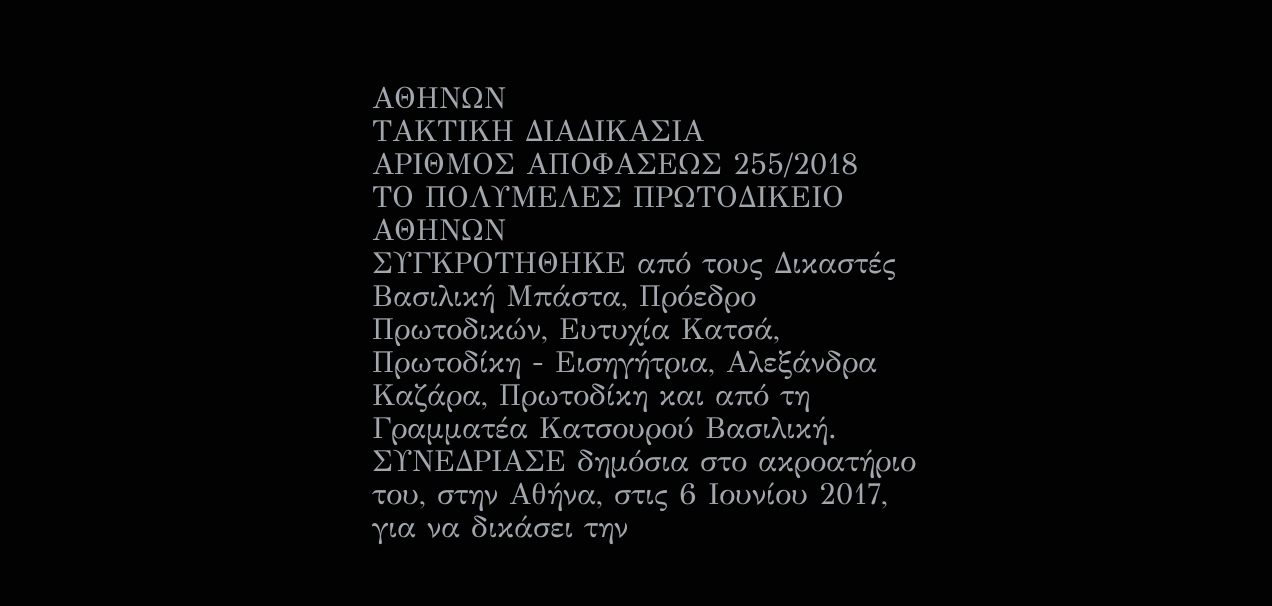ΑΘΗΝΩΝ
ΤΑΚΤΙΚΗ ΔΙΑΔΙΚΑΣΙΑ
ΑΡΙΘΜΟΣ ΑΠΟΦΑΣΕΩΣ 255/2018
ΤΟ ΠΟΛΥΜΕΛΕΣ ΠΡΩΤΟΔΙΚΕΙΟ ΑΘΗΝΩΝ
ΣΥΓΚΡΟΤΗΘΗΚΕ από τους Δικαστές Βασιλική Μπάστα, Πρόεδρο Πρωτοδικών, Ευτυχία Κατσά, Πρωτοδίκη - Εισηγήτρια, Αλεξάνδρα Καζάρα, Πρωτοδίκη και από τη Γραμματέα Κατσουρού Βασιλική.
ΣΥΝΕΔΡΙΑΣΕ δημόσια στο ακροατήριο του, στην Αθήνα, στις 6 Ιουνίου 2017, για να δικάσει την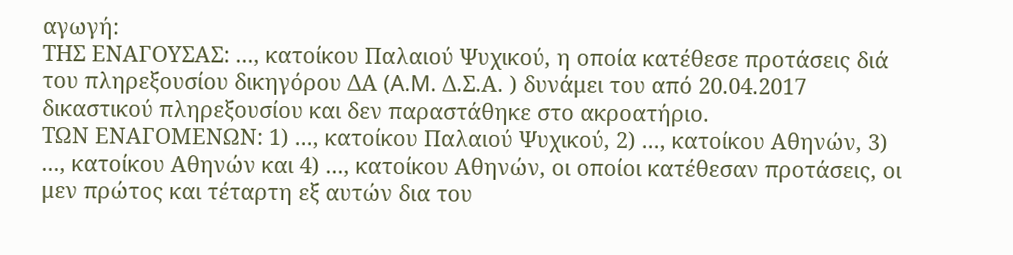αγωγή:
ΤΗΣ ΕΝΑΓΟΥΣΑΣ: ..., κατοίκου Παλαιού Ψυχικού, η οποία κατέθεσε προτάσεις διά του πληρεξουσίου δικηγόρου ΔΑ (A.M. Δ.Σ.Α. ) δυνάμει του από 20.04.2017 δικαστικού πληρεξουσίου και δεν παραστάθηκε στο ακροατήριο.
ΤΩΝ ΕΝΑΓΟΜΕΝΩΝ: 1) ..., κατοίκου Παλαιού Ψυχικού, 2) ..., κατοίκου Αθηνών, 3) ..., κατοίκου Αθηνών και 4) ..., κατοίκου Αθηνών, οι οποίοι κατέθεσαν προτάσεις, οι μεν πρώτος και τέταρτη εξ αυτών δια του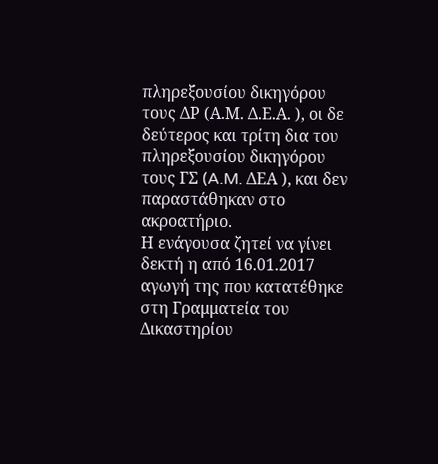πληρεξουσίου δικηγόρου τους ΔΡ (Α.Μ. Δ.Ε.Α. ), οι δε δεύτερος και τρίτη δια του πληρεξουσίου δικηγόρου τους ΓΣ (A.M. ΔΕΑ ), και δεν παραστάθηκαν στο ακροατήριο.
Η ενάγουσα ζητεί να γίνει δεκτή η από 16.01.2017 αγωγή της που κατατέθηκε στη Γραμματεία του Δικαστηρίου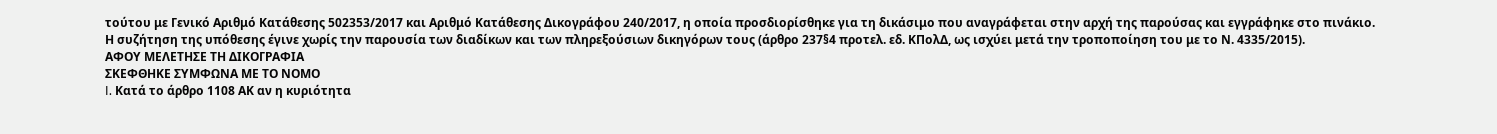τούτου με Γενικό Αριθμό Κατάθεσης 502353/2017 και Αριθμό Κατάθεσης Δικογράφου 240/2017, η οποία προσδιορίσθηκε για τη δικάσιμο που αναγράφεται στην αρχή της παρούσας και εγγράφηκε στο πινάκιο.
Η συζήτηση της υπόθεσης έγινε χωρίς την παρουσία των διαδίκων και των πληρεξούσιων δικηγόρων τους (άρθρο 237§4 προτελ. εδ. ΚΠολΔ, ως ισχύει μετά την τροποποίηση του με το Ν. 4335/2015).
ΑΦΟΥ ΜΕΛΕΤΗΣΕ ΤΗ ΔΙΚΟΓΡΑΦΙΑ
ΣΚΕΦΘΗΚΕ ΣΥΜΦΩΝΑ ΜΕ ΤΟ ΝΟΜΟ
I. Κατά το άρθρο 1108 ΑΚ αν η κυριότητα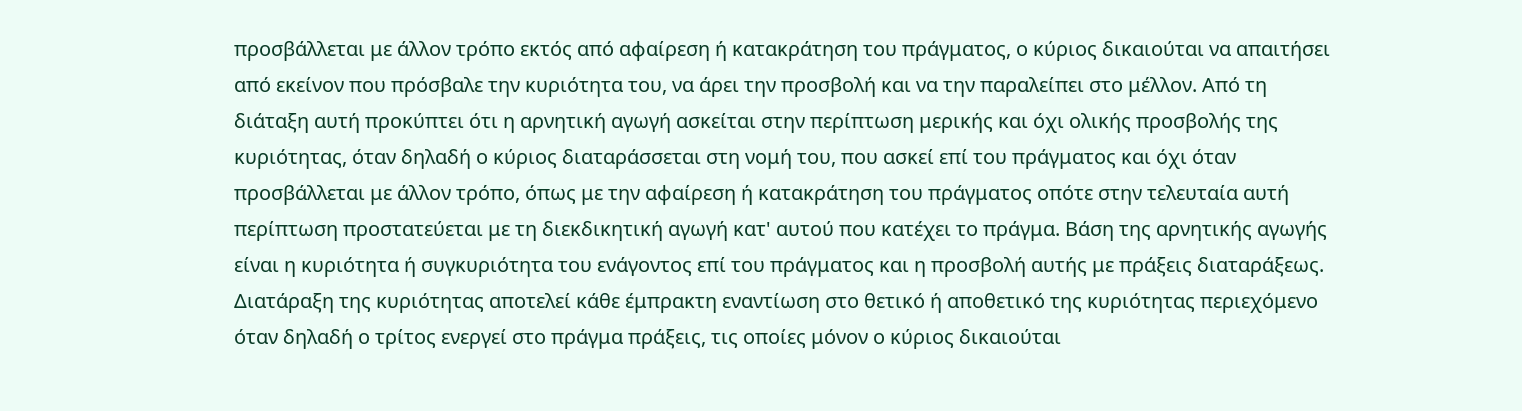προσβάλλεται με άλλον τρόπο εκτός από αφαίρεση ή κατακράτηση του πράγματος, ο κύριος δικαιούται να απαιτήσει από εκείνον που πρόσβαλε την κυριότητα του, να άρει την προσβολή και να την παραλείπει στο μέλλον. Από τη διάταξη αυτή προκύπτει ότι η αρνητική αγωγή ασκείται στην περίπτωση μερικής και όχι ολικής προσβολής της κυριότητας, όταν δηλαδή ο κύριος διαταράσσεται στη νομή του, που ασκεί επί του πράγματος και όχι όταν προσβάλλεται με άλλον τρόπο, όπως με την αφαίρεση ή κατακράτηση του πράγματος οπότε στην τελευταία αυτή περίπτωση προστατεύεται με τη διεκδικητική αγωγή κατ' αυτού που κατέχει το πράγμα. Βάση της αρνητικής αγωγής είναι η κυριότητα ή συγκυριότητα του ενάγοντος επί του πράγματος και η προσβολή αυτής με πράξεις διαταράξεως. Διατάραξη της κυριότητας αποτελεί κάθε έμπρακτη εναντίωση στο θετικό ή αποθετικό της κυριότητας περιεχόμενο όταν δηλαδή ο τρίτος ενεργεί στο πράγμα πράξεις, τις οποίες μόνον ο κύριος δικαιούται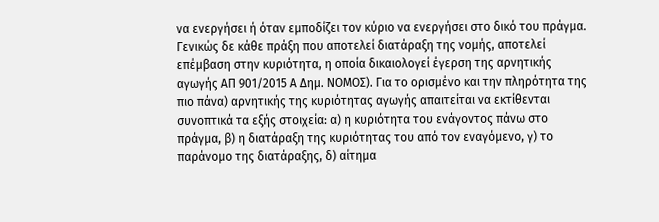να ενεργήσει ή όταν εμποδίζει τον κύριο να ενεργήσει στο δικό του πράγμα. Γενικώς δε κάθε πράξη που αποτελεί διατάραξη της νομής, αποτελεί επέμβαση στην κυριότητα, η οποία δικαιολογεί έγερση της αρνητικής αγωγής ΑΠ 901/2015 Α Δημ. ΝΟΜΟΣ). Για το ορισμένο και την πληρότητα της πιο πάνα) αρνητικής της κυριότητας αγωγής απαιτείται να εκτίθενται συνοπτικά τα εξής στοιχεία: α) η κυριότητα του ενάγοντος πάνω στο πράγμα, β) η διατάραξη της κυριότητας του από τον εναγόμενο, γ) το παράνομο της διατάραξης, δ) αίτημα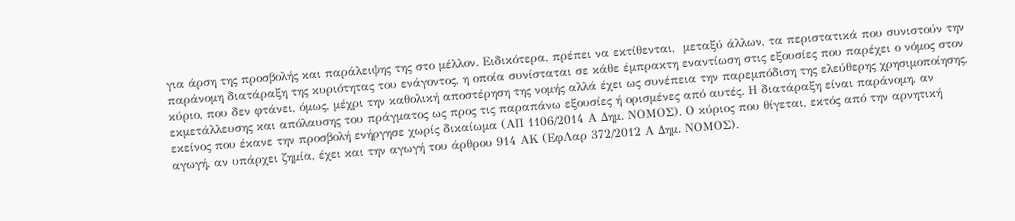για άρση της προσβολής και παράλειψης της στο μέλλον. Ειδικότερα, πρέπει να εκτίθενται,  μεταξύ άλλων, τα περιστατικά που συνιστούν την παράνομη διατάραξη της κυριότητας του ενάγοντος, η οποία συνίσταται σε κάθε έμπρακτη εναντίωση στις εξουσίες που παρέχει ο νόμος στον κύριο, που δεν φτάνει, όμως, μέχρι την καθολική αποστέρηση της νομής αλλά έχει ως συνέπεια την παρεμπόδιση της ελεύθερης χρησιμοποίησης, εκμετάλλευσης και απόλαυσης του πράγματος ως προς τις παραπάνω εξουσίες ή ορισμένες από αυτές. Η διατάραξη είναι παράνομη, αν εκείνος που έκανε την προσβολή ενήργησε χωρίς δικαίωμα (ΑΠ 1106/2014 Α Δημ. ΝΟΜΟΣ). Ο κύριος που θίγεται, εκτός από την αρνητική αγωγή, αν υπάρχει ζημία, έχει και την αγωγή του άρθρου 914 ΑΚ (ΕφΛαρ 372/2012 Α Δημ. ΝΟΜΟΣ).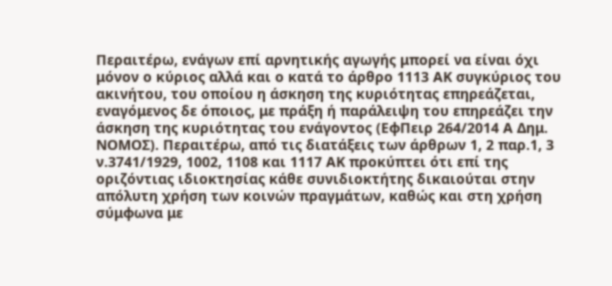Περαιτέρω, ενάγων επί αρνητικής αγωγής μπορεί να είναι όχι μόνον ο κύριος αλλά και ο κατά το άρθρο 1113 ΑΚ συγκύριος του ακινήτου, του οποίου η άσκηση της κυριότητας επηρεάζεται, εναγόμενος δε όποιος, με πράξη ή παράλειψη του επηρεάζει την άσκηση της κυριότητας του ενάγοντος (ΕφΠειρ 264/2014 Α Δημ. ΝΟΜΟΣ). Περαιτέρω, από τις διατάξεις των άρθρων 1, 2 παρ.1, 3 ν.3741/1929, 1002, 1108 και 1117 ΑΚ προκύπτει ότι επί της οριζόντιας ιδιοκτησίας κάθε συνιδιοκτήτης δικαιούται στην απόλυτη χρήση των κοινών πραγμάτων, καθώς και στη χρήση σύμφωνα με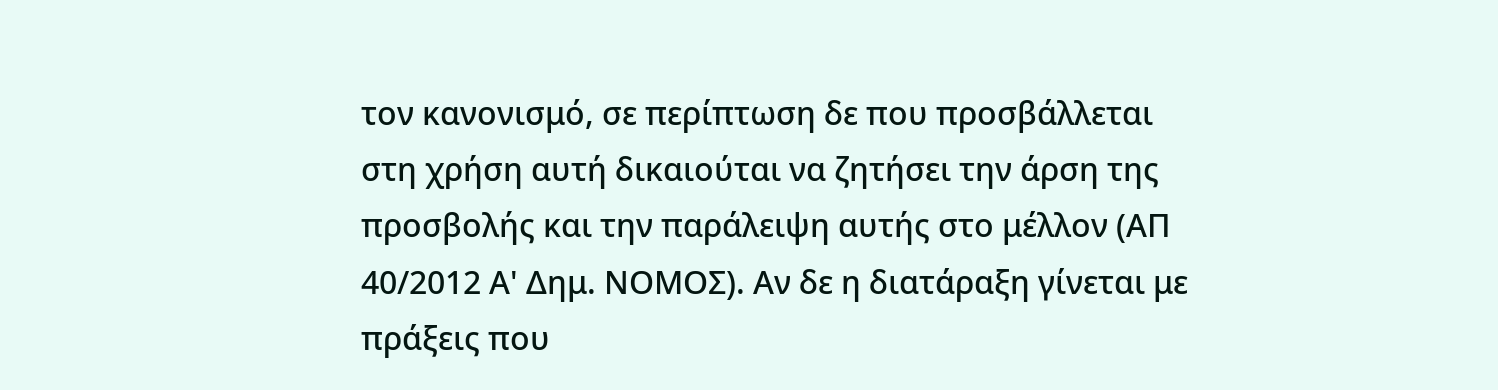τον κανονισμό, σε περίπτωση δε που προσβάλλεται στη χρήση αυτή δικαιούται να ζητήσει την άρση της προσβολής και την παράλειψη αυτής στο μέλλον (ΑΠ 40/2012 Α' Δημ. ΝΟΜΟΣ). Αν δε η διατάραξη γίνεται με πράξεις που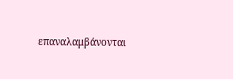επαναλαμβάνονται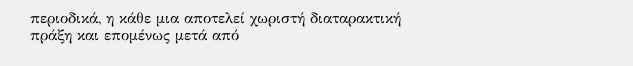περιοδικά, η κάθε μια αποτελεί χωριστή διαταρακτική πράξη και επομένως μετά από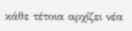κάθε τέτοια αρχίζει νέα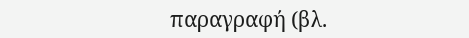παραγραφή (βλ.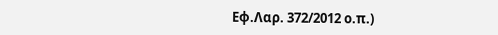Εφ.Λαρ. 372/2012 ο.π.)